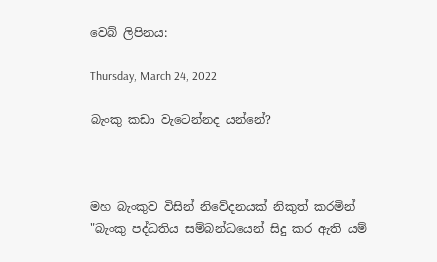වෙබ් ලිපිනය:

Thursday, March 24, 2022

බැංකු කඩා වැටෙන්නද යන්නේ?



මහ බැංකුව විසින් නිවේදනයක් නිකුත් කරමින් "බැංකු පද්ධතිය සම්බන්ධයෙන් සිදු කර ඇති යම්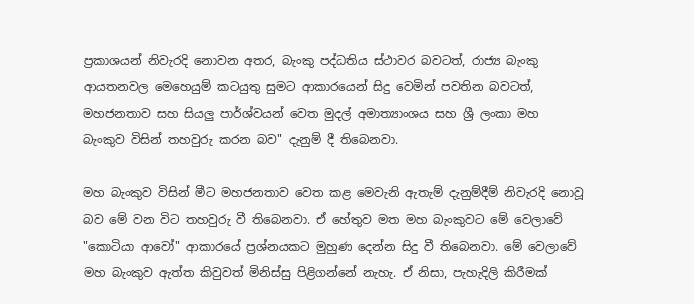ප්‍රකාශයන් නිවැරදි නොවන අතර, බැංකු පද්ධතිය ස්ථාවර බවටත්, රාජ්‍ය බැංකු ආයතනවල මෙහෙයුම් කටයුතු සුමට ආකාරයෙන් සිදු වෙමින් පවතින බවටත්, මහජනතාව සහ සියලු පාර්ශ්වයන් වෙත මුදල් අමාත්‍යාංශය සහ ශ්‍රී ලංකා මහ බැංකුව විසින් තහවුරු කරන බව" දැනුම් දී තිබෙනවා.

මහ බැංකුව විසින් මීට මහජනතාව වෙත කළ මෙවැනි ඇතැම් දැනුම්දීම් නිවැරදි නොවූ බව මේ වන විට තහවුරු වී තිබෙනවා. ඒ හේතුව මත මහ බැංකුවට මේ වෙලාවේ "කොටියා ආවෝ" ආකාරයේ ප්‍රශ්නයකට මුහුණ දෙන්න සිදු වී තිබෙනවා. මේ වෙලාවේ මහ බැංකුව ඇත්ත කිවුවත් මිනිස්සු පිළිගන්නේ නැහැ. ඒ නිසා, පැහැදිලි කිරීමක්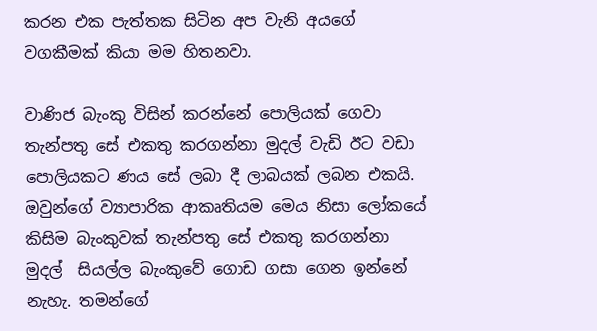කරන එක පැත්තක සිටින අප වැනි අයගේ වගකීමක් කියා මම හිතනවා.

වාණිජ බැංකු විසින් කරන්නේ පොලියක් ගෙවා තැන්පතු සේ එකතු කරගන්නා මුදල් වැඩි ඊට වඩා පොලියකට ණය සේ ලබා දී ලාබයක් ලබන එකයි. ඔවුන්ගේ ව්‍යාපාරික ආකෘතියම මෙය නිසා ලෝකයේ කිසිම බැංකුවක් තැන්පතු සේ එකතු කරගන්නා මුදල්  සියල්ල බැංකුවේ ගොඩ ගසා ගෙන ඉන්නේ නැහැ. තමන්ගේ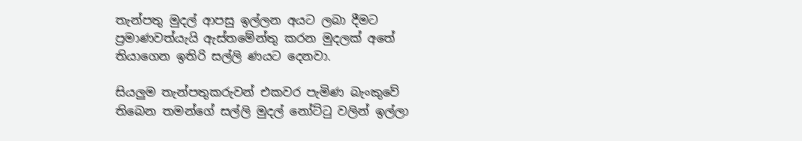තැන්පතු මුදල් ආපසු ඉල්ලන අයට ලබා දීමට ප්‍රමාණවත්යැයි ඇස්තමේන්තු කරන මුදලක් අතේ තියාගෙන ඉතිරි සල්ලි ණයට දෙනවා.

සියලුම තැන්පතුකරුවන් එකවර පැමිණ බැංකුවේ තිබෙන තමන්ගේ සල්ලි මුදල් නෝට්ටු වලින් ඉල්ලා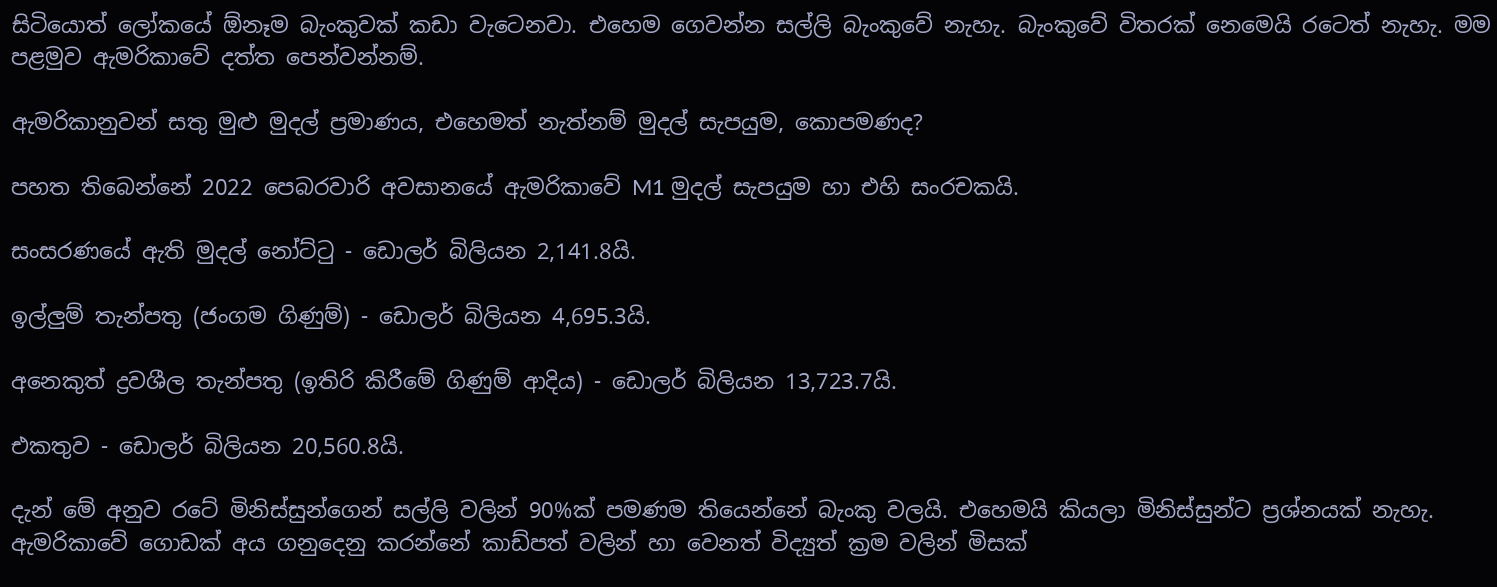සිටියොත් ලෝකයේ ඕනෑම බැංකුවක් කඩා වැටෙනවා. එහෙම ගෙවන්න සල්ලි බැංකුවේ නැහැ. බැංකුවේ විතරක් නෙමෙයි රටෙත් නැහැ. මම පළමුව ඇමරිකාවේ දත්ත පෙන්වන්නම්.

ඇමරිකානුවන් සතු මුළු මුදල් ප්‍රමාණය, එහෙමත් නැත්නම් මුදල් සැපයුම, කොපමණද?

පහත තිබෙන්නේ 2022 පෙබරවාරි අවසානයේ ඇමරිකාවේ M1 මුදල් සැපයුම හා එහි සංරචකයි.

සංසරණයේ ඇති මුදල් නෝට්ටු - ඩොලර් බිලියන 2,141.8යි.

ඉල්ලුම් තැන්පතු (ජංගම ගිණුම්) - ඩොලර් බිලියන 4,695.3යි.

අනෙකුත් ද්‍රවශීල තැන්පතු (ඉතිරි කිරීමේ ගිණුම් ආදිය) - ඩොලර් බිලියන 13,723.7යි.

එකතුව - ඩොලර් බිලියන 20,560.8යි.

දැන් මේ අනුව රටේ මිනිස්සුන්ගෙන් සල්ලි වලින් 90%ක් පමණම තියෙන්නේ බැංකු වලයි. එහෙමයි කියලා මිනිස්සුන්ට ප්‍රශ්නයක් නැහැ. ඇමරිකාවේ ගොඩක් අය ගනුදෙනු කරන්නේ කාඩ්පත් වලින් හා වෙනත් විද්‍යුත් ක්‍රම වලින් මිසක්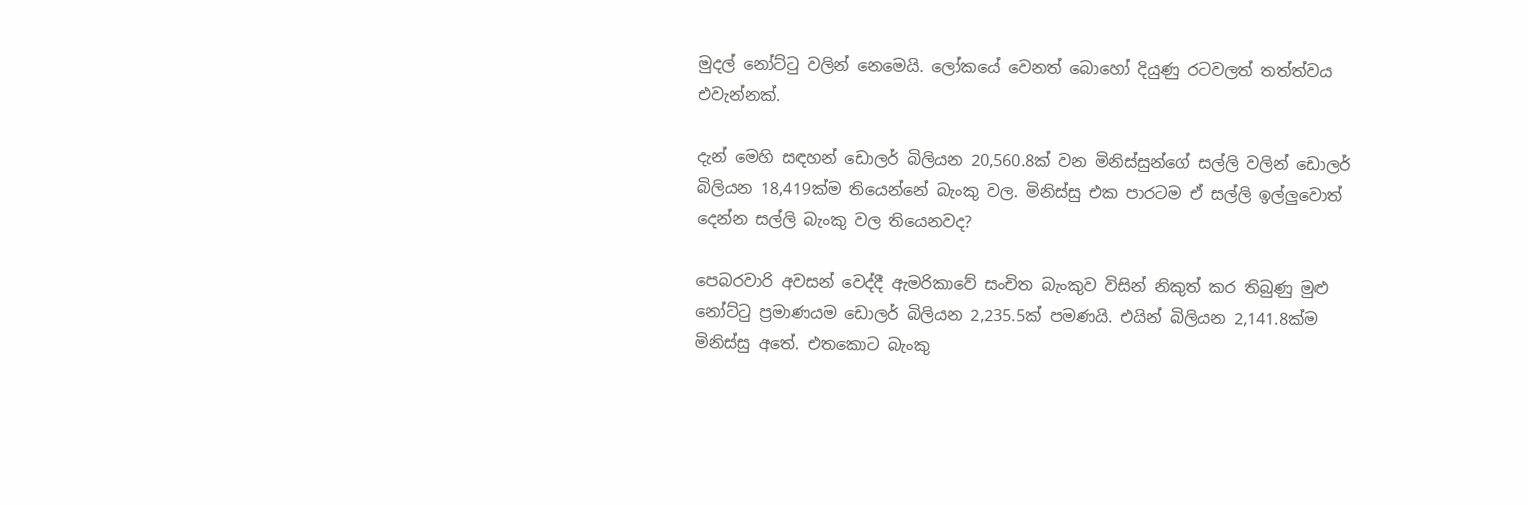මුදල් නෝට්ටු වලින් නෙමෙයි. ලෝකයේ වෙනත් බොහෝ දියුණු රටවලත් තත්ත්වය එවැන්නක්.

දැන් මෙහි සඳහන් ඩොලර් බිලියන 20,560.8ක් වන මිනිස්සුන්ගේ සල්ලි වලින් ඩොලර් බිලියන 18,419ක්ම තියෙන්නේ බැංකු වල. මිනිස්සු එක පාරටම ඒ සල්ලි ඉල්ලුවොත් දෙන්න සල්ලි බැංකු වල තියෙනවද?

පෙබරවාරි අවසන් වෙද්දී ඇමරිකාවේ සංචිත බැංකුව විසින් නිකුත් කර තිබුණු මුළු නෝට්ටු ප්‍රමාණයම ඩොලර් බිලියන 2,235.5ක් පමණයි. එයින් බිලියන 2,141.8ක්ම මිනිස්සු අතේ. එතකොට බැංකු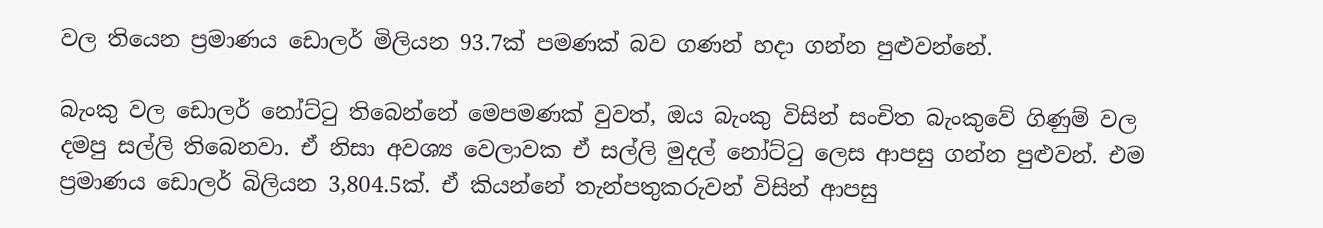වල තියෙන ප්‍රමාණය ඩොලර් මිලියන 93.7ක් පමණක් බව ගණන් හදා ගන්න පුළුවන්නේ.

බැංකු වල ඩොලර් නෝට්ටු තිබෙන්නේ මෙපමණක් වුවත්, ඔය බැංකු විසින් සංචිත බැංකුවේ ගිණුම් වල දමපු සල්ලි තිබෙනවා. ඒ නිසා අවශ්‍ය වෙලාවක ඒ සල්ලි මුදල් නෝට්ටු ලෙස ආපසු ගන්න පුළුවන්. එම ප්‍රමාණය ඩොලර් බිලියන 3,804.5ක්. ඒ කියන්නේ තැන්පතුකරුවන් විසින් ආපසු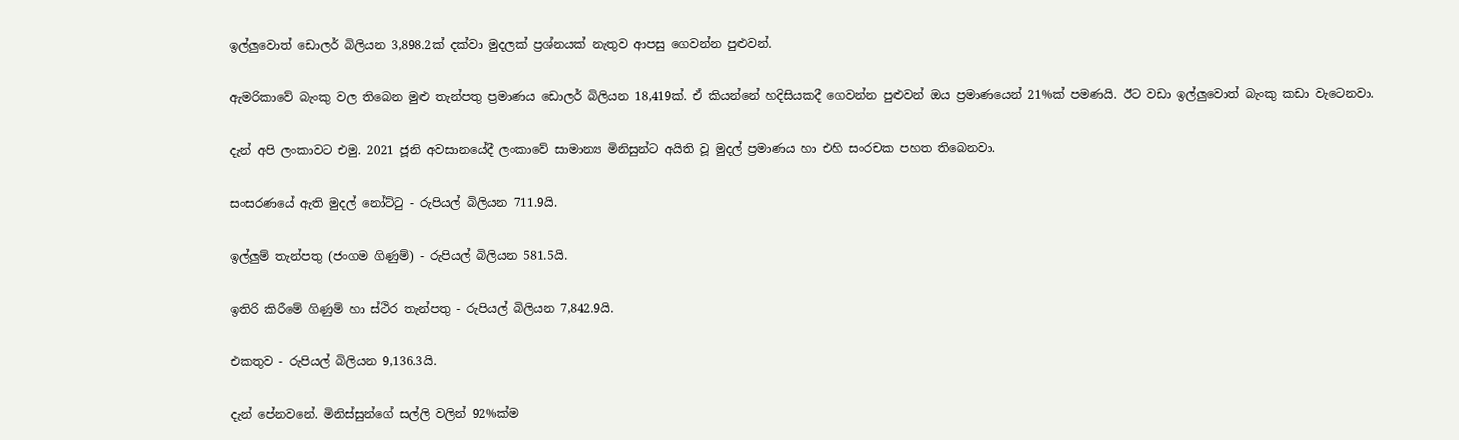ඉල්ලුවොත් ඩොලර් බිලියන 3,898.2ක් දක්වා මුදලක් ප්‍රශ්නයක් නැතුව ආපසු ගෙවන්න පුළුවන්.

ඇමරිකාවේ බැංකු වල තිබෙන මුළු තැන්පතු ප්‍රමාණය ඩොලර් බිලියන 18,419ක්. ඒ කියන්නේ හදිසියකදී ගෙවන්න පුළුවන් ඔය ප්‍රමාණයෙන් 21%ක් පමණයි. ඊට වඩා ඉල්ලුවොත් බැංකු කඩා වැටෙනවා.

දැන් අපි ලංකාවට එමු. 2021 ජූනි අවසානයේදී ලංකාවේ සාමාන්‍ය මිනිසුන්ට අයිති වූ මුදල් ප්‍රමාණය හා එහි සංරචක පහත තිබෙනවා.

සංසරණයේ ඇති මුදල් නෝට්ටු - රුපියල් බිලියන 711.9යි.

ඉල්ලුම් තැන්පතු (ජංගම ගිණුම්) - රුපියල් බිලියන 581.5යි.

ඉතිරි කිරීමේ ගිණුම් හා ස්ථිර තැන්පතු - රුපියල් බිලියන 7,842.9යි.

එකතුව - රුපියල් බිලියන 9,136.3යි.

දැන් පේනවනේ. මිනිස්සුන්ගේ සල්ලි වලින් 92%ක්ම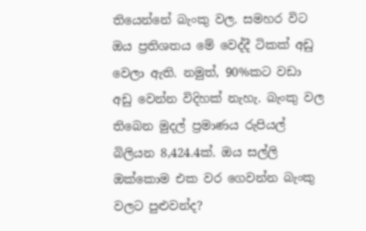තියෙන්නේ බැංකු වල. සමහර විට ඔය ප්‍රතිශතය මේ වෙද්දී ටිකක් අඩු වෙලා ඇති. නමුත්, 90%කට වඩා අඩු වෙන්න විදිහක් නැහැ. බැංකු වල තිබෙන මුදල් ප්‍රමාණය රුපියල් බිලියන 8,424.4ක්. ඔය සල්ලි ඔක්කොම එක වර ගෙවන්න බැංකු වලට පුළුවන්ද?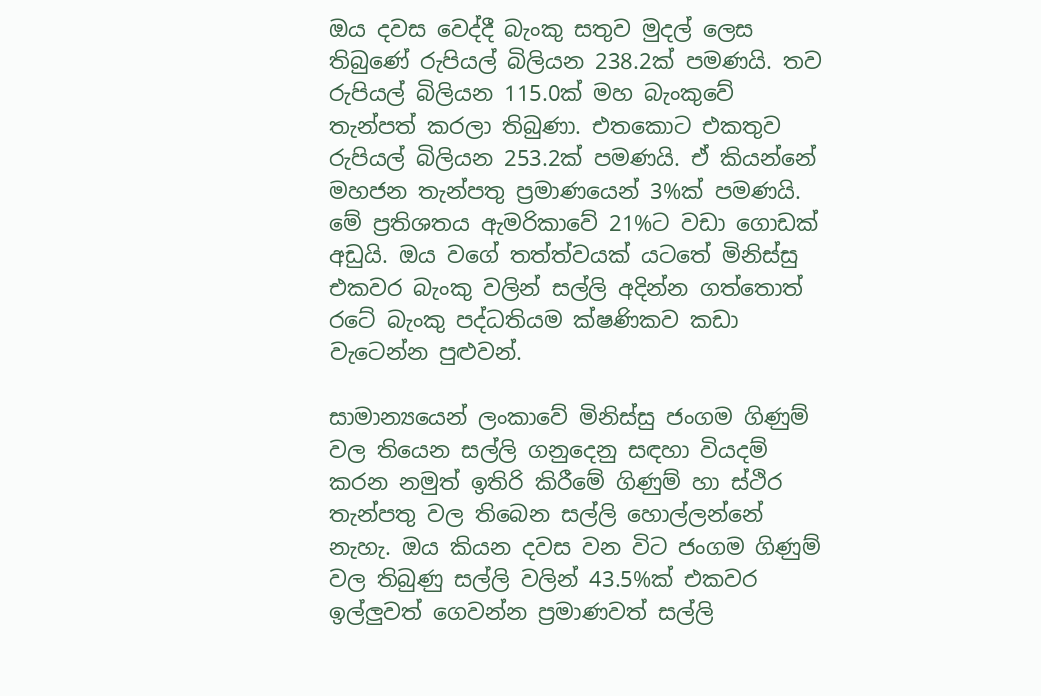ඔය දවස වෙද්දී බැංකු සතුව මුදල් ලෙස තිබුණේ රුපියල් බිලියන 238.2ක් පමණයි. තව රුපියල් බිලියන 115.0ක් මහ බැංකුවේ තැන්පත් කරලා තිබුණා. එතකොට එකතුව රුපියල් බිලියන 253.2ක් පමණයි. ඒ කියන්නේ මහජන තැන්පතු ප්‍රමාණයෙන් 3%ක් පමණයි. මේ ප්‍රතිශතය ඇමරිකාවේ 21%ට වඩා ගොඩක් අඩුයි. ඔය වගේ තත්ත්වයක් යටතේ මිනිස්සු එකවර බැංකු වලින් සල්ලි අදින්න ගත්තොත් රටේ බැංකු පද්ධතියම ක්ෂණිකව කඩා වැටෙන්න පුළුවන්.

සාමාන්‍යයෙන් ලංකාවේ මිනිස්සු ජංගම ගිණුම් වල තියෙන සල්ලි ගනුදෙනු සඳහා වියදම් කරන නමුත් ඉතිරි කිරීමේ ගිණුම් හා ස්ථිර තැන්පතු වල තිබෙන සල්ලි හොල්ලන්නේ නැහැ. ඔය කියන දවස වන විට ජංගම ගිණුම් වල තිබුණු සල්ලි වලින් 43.5%ක් එකවර ඉල්ලුවත් ගෙවන්න ප්‍රමාණවත් සල්ලි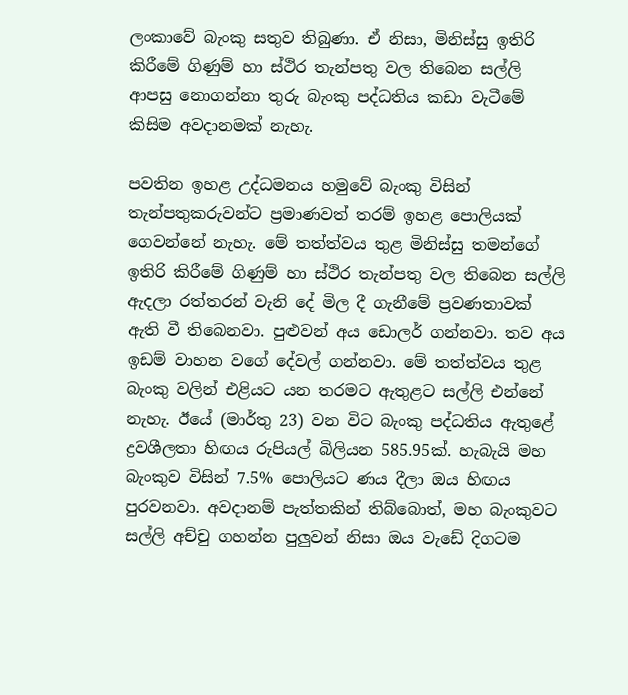ලංකාවේ බැංකු සතුව තිබුණා. ඒ නිසා, මිනිස්සු ඉතිරි කිරීමේ ගිණුම් හා ස්ථිර තැන්පතු වල තිබෙන සල්ලි ආපසු නොගන්නා තුරු බැංකු පද්ධතිය කඩා වැටීමේ කිසිම අවදානමක් නැහැ.

පවතින ඉහළ උද්ධමනය හමුවේ බැංකු විසින් තැන්පතුකරුවන්ට ප්‍රමාණවත් තරම් ඉහළ පොලියක් ගෙවන්නේ නැහැ. මේ තත්ත්වය තුළ මිනිස්සු තමන්ගේ ඉතිරි කිරීමේ ගිණුම් හා ස්ථිර තැන්පතු වල තිබෙන සල්ලි ඇදලා රත්තරන් වැනි දේ මිල දී ගැනීමේ ප්‍රවණතාවක් ඇති වී තිබෙනවා. පුළුවන් අය ඩොලර් ගන්නවා. තව අය ඉඩම් වාහන වගේ දේවල් ගන්නවා. මේ තත්ත්වය තුළ බැංකු වලින් එළියට යන තරමට ඇතුළට සල්ලි එන්නේ නැහැ. ඊයේ (මාර්තු 23) වන විට බැංකු පද්ධතිය ඇතුළේ ද්‍රවශීලතා හිඟය රුපියල් බිලියන 585.95ක්. හැබැයි මහ බැංකුව විසින් 7.5% පොලියට ණය දීලා ඔය හිඟය පුරවනවා. අවදානම් පැත්තකින් තිබ්බොත්, මහ බැංකුවට සල්ලි අච්චු ගහන්න පුලුවන් නිසා ඔය වැඩේ දිගටම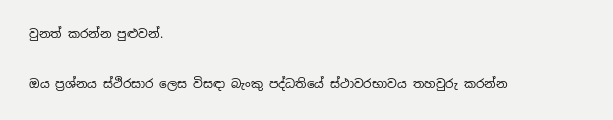වුනත් කරන්න පුළුවන්.

ඔය ප්‍රශ්නය ස්ථිරසාර ලෙස විසඳා බැංකු පද්ධතියේ ස්ථාවරභාවය තහවුරු කරන්න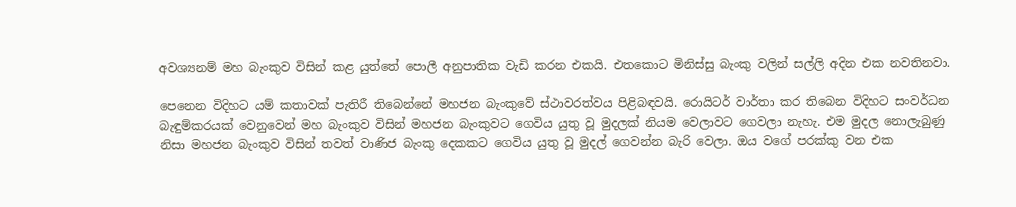අවශ්‍යනම් මහ බැංකුව විසින් කළ යුත්තේ පොලී අනුපාතික වැඩි කරන එකයි. එතකොට මිනිස්සු බැංකු වලින් සල්ලි අදින එක නවතිනවා.

පෙනෙන විදිහට යම් කතාවක් පැතිරී තිබෙන්නේ මහජන බැංකුවේ ස්ථාවරත්වය පිළිබඳවයි. රොයිටර් වාර්තා කර තිබෙන විදිහට සංවර්ධන බැඳුම්කරයක් වෙනුවෙන් මහ බැංකුව විසින් මහජන බැංකුවට ගෙවිය යුතු වූ මුදලක් නියම වෙලාවට ගෙවලා නැහැ. එම මුදල නොලැබුණු නිසා මහජන බැංකුව විසින් තවත් වාණිජ බැංකු දෙකකට ගෙවිය යුතු වූ මුදල් ගෙවන්න බැරි වෙලා. ඔය වගේ පරක්කු වන එක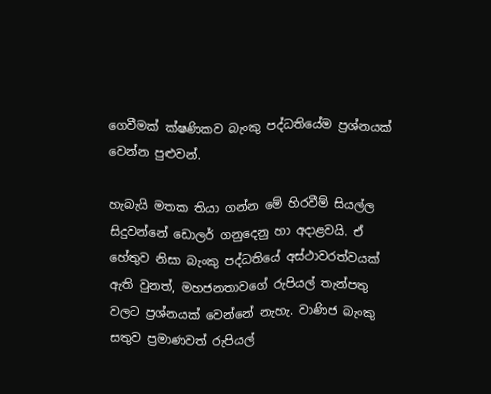ගෙවීමක් ක්ෂණිකව බැංකු පද්ධතියේම ප්‍රශ්නයක් වෙන්න පුළුවන්.

හැබැයි මතක තියා ගන්න මේ හිරවීම් සියල්ල සිදුවන්නේ ඩොලර් ගනුදෙනු හා අදාළවයි. ඒ හේතුව නිසා බැංකු පද්ධතියේ අස්ථාවරත්වයක් ඇති වුනත්, මහජනතාවගේ රුපියල් තැන්පතු වලට ප්‍රශ්නයක් වෙන්නේ නැහැ. වාණිජ බැංකු සතුව ප්‍රමාණවත් රුපියල්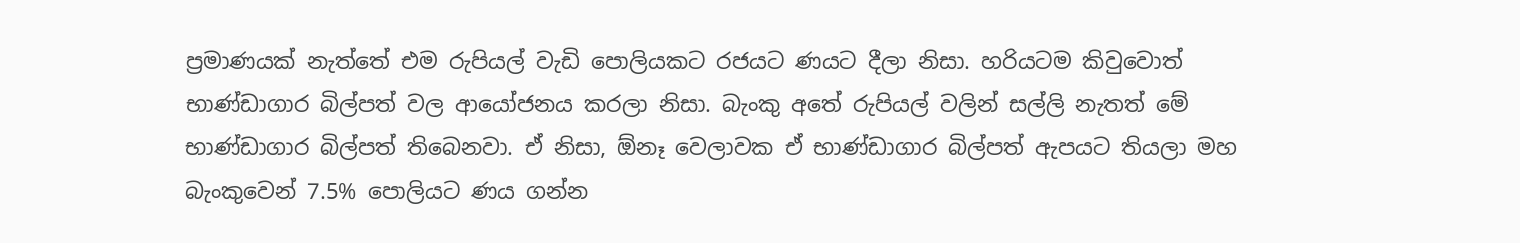ප්‍රමාණයක් නැත්තේ එම රුපියල් වැඩි පොලියකට රජයට ණයට දීලා නිසා. හරියටම කිවුවොත් භාණ්ඩාගාර බිල්පත් වල ආයෝජනය කරලා නිසා. බැංකු අතේ රුපියල් වලින් සල්ලි නැතත් මේ භාණ්ඩාගාර බිල්පත් තිබෙනවා. ඒ නිසා, ඕනෑ වෙලාවක ඒ භාණ්ඩාගාර බිල්පත් ඇපයට තියලා මහ බැංකුවෙන් 7.5% පොලියට ණය ගන්න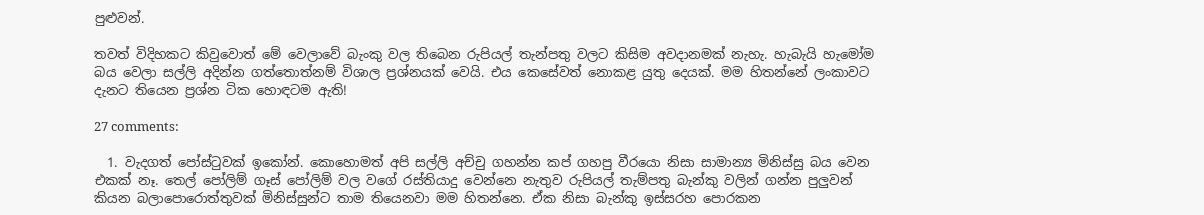පුළුවන්.

තවත් විදිහකට කිවුවොත් මේ වෙලාවේ බැංකු වල තිබෙන රුපියල් තැන්පතු වලට කිසිම අවදානමක් නැහැ. හැබැයි හැමෝම බය වෙලා සල්ලි අදින්න ගත්තොත්නම් විශාල ප්‍රශ්නයක් වෙයි. එය කෙසේවත් නොකළ යුතු දෙයක්. මම හිතන්නේ ලංකාවට දැනට තියෙන ප්‍රශ්න ටික හොඳටම ඇති!

27 comments:

  1. වැදගත් පෝස්ටුවක් ඉකෝන්. කොහොමත් අපි සල්ලි අච්චු ගහන්න කප් ගහපු වීරයො නිසා සාමාන්‍ය මිනිස්සු බය වෙන එකක් නෑ. තෙල් පෝලිම් ගෑස් පෝලිම් වල වගේ රස්තියාදු වෙන්නෙ නැතුව රුපියල් තැම්පතු බැන්කු වලින් ගන්න පුලුවන් කියන බලාපොරොත්තුවක් මිනිස්සුන්ට තාම තියෙනවා මම හිතන්නෙ. ඒක නිසා බැන්කු ඉස්සරහ පොරකන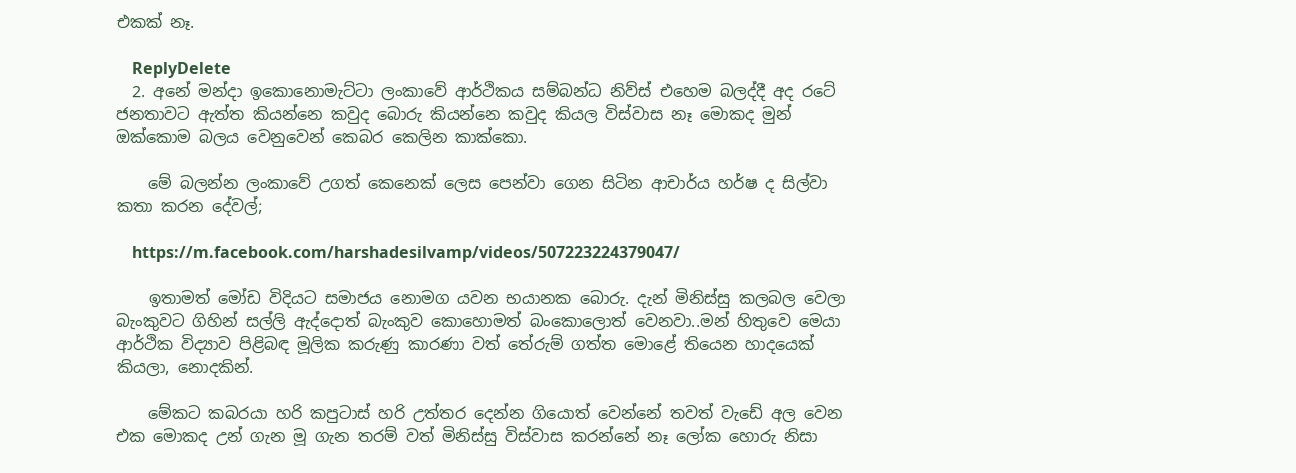එකක් නෑ.

    ReplyDelete
  2. අනේ මන්දා ඉකොනොමැට්ටා ලංකාවේ ආර්ථිකය සම්බන්ධ නිව්ස් එහෙම බලද්දී අද රටේ ජනතාවට ඇත්ත කියන්නෙ කවුද බොරු කියන්නෙ කවුද කියල විස්වාස නෑ මොකද මුන් ඔක්කොම බලය වෙනුවෙන් කෙබර කෙලින කාක්කො.

    මේ බලන්න ලංකාවේ උගත් කෙනෙක් ලෙස පෙන්වා ගෙන සිටින ආචාර්ය හර්ෂ ද සිල්වා කතා කරන දේවල්;

    https://m.facebook.com/harshadesilvamp/videos/507223224379047/

    ඉතාමත් මෝඩ විදියට සමාජය නොමග යවන භයානක බොරු. දැන් මිනිස්සු කලබල වෙලා බැංකුවට ගිහින් සල්ලි ඇද්දොත් බැංකුව කොහොමත් බංකොලොත් වෙනවා..මන් හිතුවෙ මෙයා ආර්ථික විද්‍යාව පිළිබඳ මූලික කරුණු කාරණා වත් තේරුම් ගත්ත මොළේ තියෙන හාදයෙක් කියලා, නොදකින්.

    මේකට කබරයා හරි කපුටාස් හරි උත්තර දෙන්න ගියොත් වෙන්නේ තවත් වැඩේ අල වෙන එක මොකද උන් ගැන මූ ගැන තරම් වත් මිනිස්සු විස්වාස කරන්නේ නෑ ලෝක හොරු නිසා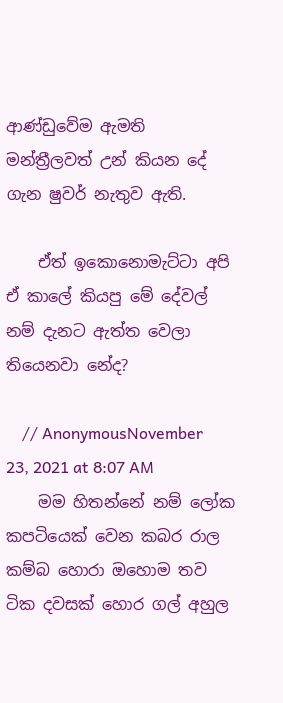ආණ්ඩුවේම ඇමති මන්ත්‍රීලවත් උන් කියන දේ ගැන ෂුවර් නැතුව ඇති.

    ඒත් ඉකොනොමැට්ටා අපි ඒ කාලේ කියපු මේ දේවල් නම් දැනට ඇත්ත වෙලා තියෙනවා නේද?

    // AnonymousNovember 23, 2021 at 8:07 AM
    මම හිතන්නේ නම් ලෝක කපටියෙක් වෙන කබර රාල කම්බ හොරා ඔහොම තව ටික දවසක් හොර ගල් අහුල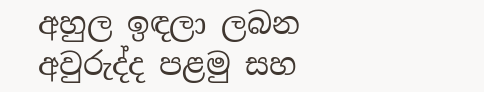අහුල ඉඳලා ලබන අවුරුද්ද පළමු සහ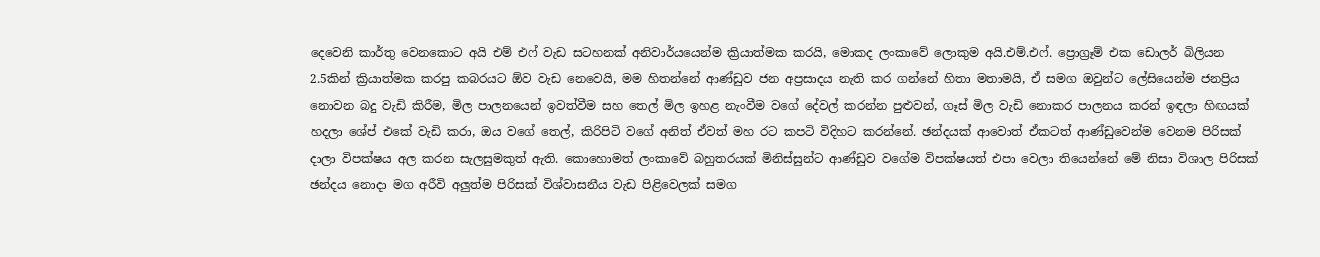දෙවෙනි කාර්තු වෙනකොට අයි එම් එෆ් වැඩ සටහනක් අනිවාර්යයෙන්ම ක්‍රියාත්මක කරයි, මොකද ලංකාවේ ලොකුම අයි.එම්.එෆ්. ප්‍රොග්‍රෑම් එක ඩොලර් බිලියන 2.5කින් ක්‍රියාත්මක කරපු කබරයට ඕව වැඩ නෙවෙයි, මම හිතන්නේ ආණ්ඩුව ජන අප්‍රසාදය නැති කර ගන්නේ හිතා මතාමයි, ඒ සමග ඔවුන්ට ලේසියෙන්ම ජනප්‍රිය නොවන බදු වැඩි කිරීම, මිල පාලනයෙන් ඉවත්වීම සහ තෙල් මිල ඉහළ නැංවීම වගේ දේවල් කරන්න පුළුවන්, ගෑස් මිල වැඩි නොකර පාලනය කරන් ඉඳලා හිඟයක් හදලා ශේප් එකේ වැඩි කරා, ඔය වගේ තෙල්, කිරිපිටි වගේ අනිත් ඒවත් මහ රට කපටි විදිහට කරන්නේ. ඡන්දයක් ආවොත් ඒකටත් ආණ්ඩුවෙන්ම වෙනම පිරිසක් දාලා විපක්ෂය අල කරන සැලසුමකුත් ඇති. කොහොමත් ලංකාවේ බහුතරයක් මිනිස්සුන්ට ආණ්ඩුව වගේම විපක්ෂයත් එපා වෙලා තියෙන්නේ මේ නිසා විශාල පිරිසක් ඡන්දය නොදා මග අරීවි අලුත්ම පිරිසක් විශ්වාසනීය වැඩ පිළිවෙලක් සමග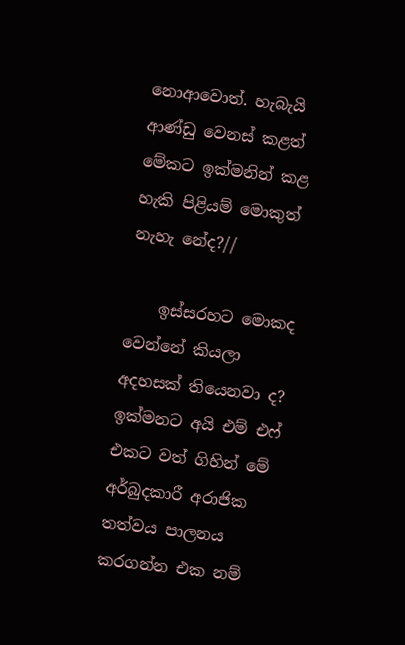නොආවොත්. හැබැයි ආණ්ඩු වෙනස් කළත් මේකට ඉක්මනින් කළ හැකි පිළියම් මොකුත් නැහැ නේද?//

    ඉස්සරහට මොකද වෙන්නේ කියලා අදහසක් තියෙනවා ද? ඉක්මනට අයි එම් එෆ් එකට වත් ගිහින් මේ අර්බුදකාරී අරාජික තත්වය පාලනය කරගන්න එක නම්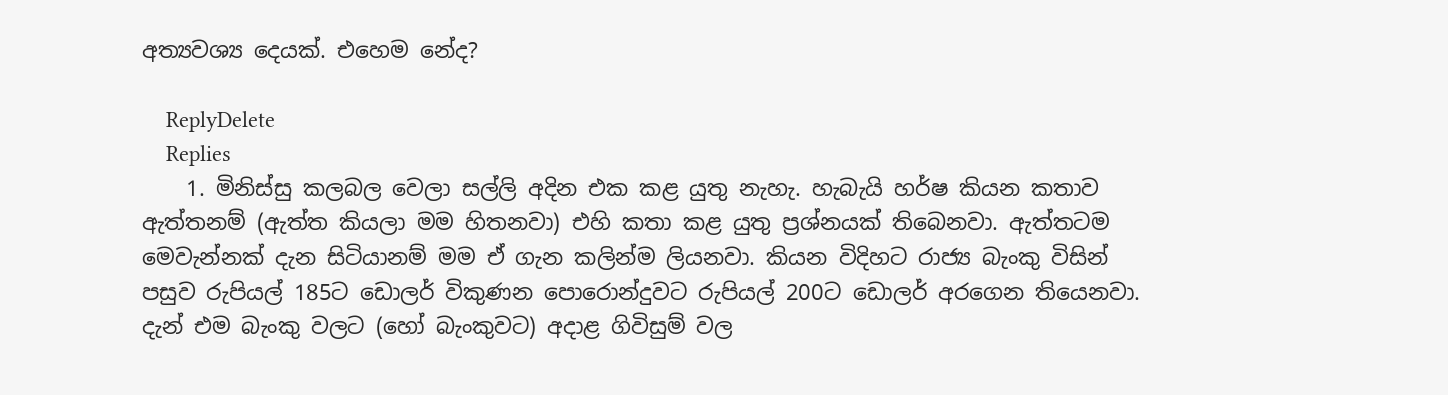අත්‍යවශ්‍ය දෙයක්. එහෙම නේද?

    ReplyDelete
    Replies
    1. මිනිස්සු කලබල වෙලා සල්ලි අදින එක කළ යුතු නැහැ. හැබැයි හර්ෂ කියන කතාව ඇත්තනම් (ඇත්ත කියලා මම හිතනවා) එහි කතා කළ යුතු ප්‍රශ්නයක් තිබෙනවා. ඇත්තටම මෙවැන්නක් දැන සිටියානම් මම ඒ ගැන කලින්ම ලියනවා. කියන විදිහට රාජ්‍ය බැංකු විසින් පසුව රුපියල් 185ට ඩොලර් විකුණන පොරොන්දුවට රුපියල් 200ට ඩොලර් අරගෙන තියෙනවා. දැන් එම බැංකු වලට (හෝ බැංකුවට) අදාළ ගිවිසුම් වල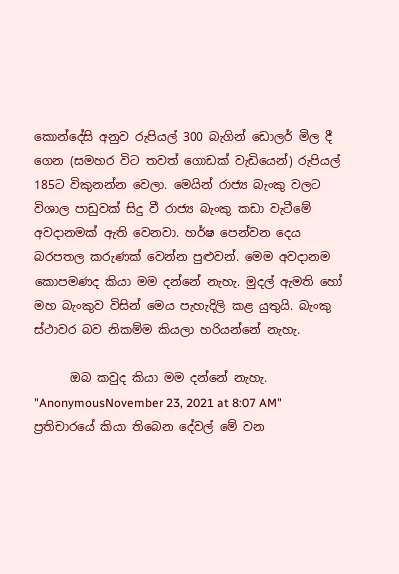කොන්දේසි අනුව රුපියල් 300 බැගින් ඩොලර් මිල දී ගෙන (සමහර විට තවත් ගොඩක් වැඩියෙන්) රුපියල් 185ට විකුනන්න වෙලා. මෙයින් රාජ්‍ය බැංකු වලට විශාල පාඩුවක් සිදු වී රාජ්‍ය බැංකු කඩා වැටීමේ අවදානමක් ඇති වෙනවා. හර්ෂ පෙන්වන දෙය බරපතල කරුණක් වෙන්න පුළුවන්. මෙම අවදානම කොපමණද කියා මම දන්නේ නැහැ. මුදල් ඇමති හෝ මහ බැංකුව විසින් මෙය පැහැදිලි කළ යුතුයි. බැංකු ස්ථාවර බව නිකම්ම කියලා හරියන්නේ නැහැ.

      ඔබ කවුද කියා මම දන්නේ නැහැ. "AnonymousNovember 23, 2021 at 8:07 AM" ප්‍රතිචාරයේ කියා තිබෙන දේවල් මේ වන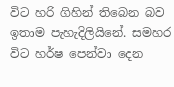විට හරි ගිහින් තිබෙන බව ඉතාම පැහැදිලියිනේ. සමහර විට හර්ෂ පෙන්වා දෙන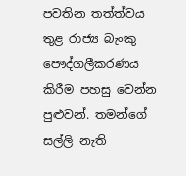පවතින තත්ත්වය තුළ රාජ්‍ය බැංකු පෞද්ගලීකරණය කිරීම පහසු වෙන්න පුළුවන්. තමන්ගේ සල්ලි නැති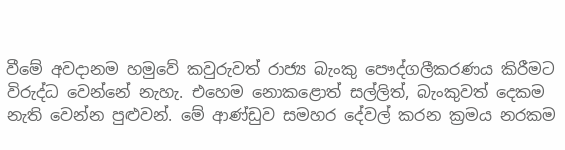වීමේ අවදානම හමුවේ කවුරුවත් රාජ්‍ය බැංකු පෞද්ගලීකරණය කිරීමට විරුද්ධ වෙන්නේ නැහැ. එහෙම නොකළොත් සල්ලිත්, බැංකුවත් දෙකම නැති වෙන්න පුළුවන්. මේ ආණ්ඩුව සමහර දේවල් කරන ක්‍රමය නරකම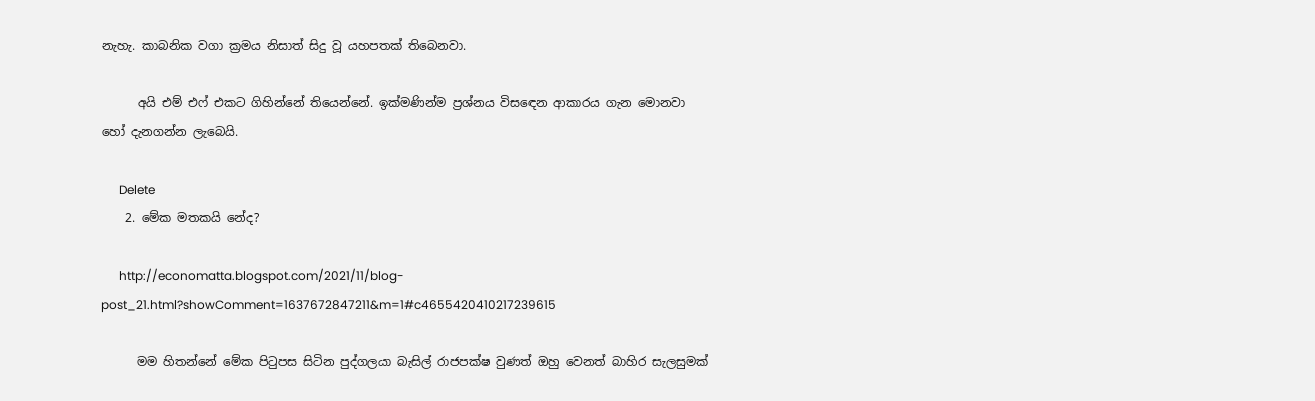නැහැ. කාබනික වගා ක්‍රමය නිසාත් සිදු වූ යහපතක් තිබෙනවා.

      අයි එම් එෆ් එකට ගිහින්නේ තියෙන්නේ. ඉක්මණින්ම ප්‍රශ්නය විසඳෙන ආකාරය ගැන මොනවා හෝ දැනගන්න ලැබෙයි.

      Delete
    2. මේක මතකයි නේද?

      http://economatta.blogspot.com/2021/11/blog-post_21.html?showComment=1637672847211&m=1#c4655420410217239615

      මම හිතන්නේ මේක පිටුපස සිටින පුද්ගලයා බැසිල් රාජපක්ෂ වුණත් ඔහු වෙනත් බාහිර සැලසුමක්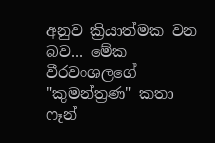අනුව ක්‍රියාත්මක වන බව... මේක වීරවංශලගේ "කුමන්ත්‍රණ" කතා ෆෑන්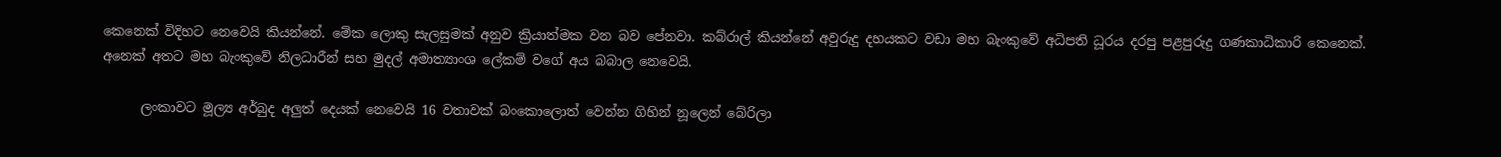කෙනෙක් විදිහට නෙවෙයි කියන්නේ. මේක ලොකු සැලසුමක් අනුව ක්‍රියාත්මක වන බව පේනවා. කබ්රාල් කියන්නේ අවුරුදු දහයකට වඩා මහ බැංකුවේ අධිපති ධූරය දරපු පළපුරුදු ගණකාධිකාරි කෙනෙක්. අනෙක් අතට මහ බැංකුවේ නිලධාරීන් සහ මුදල් අමාත්‍යාංශ ලේකම් වගේ අය බබාල නෙවෙයි.

      ලංකාවට මූල්‍ය අර්බුද අලුත් දෙයක් නෙවෙයි 16 වතාවක් බංකොලොත් වෙන්න ගිහින් නූලෙන් බේරිලා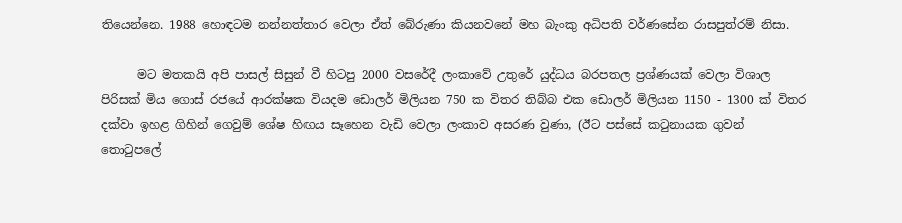තියෙන්නෙ. 1988 හොඳටම නන්නත්තාර වෙලා ඒත් බේරුණා කියනවනේ මහ බැංකු අධිපති වර්ණසේන රාසපුත්රම් නිසා.

      මට මතකයි අපි පාසල් සිසුන් වී හිටපු 2000 වසරේදී ලංකාවේ උතුරේ යුද්ධය බරපතල ප්‍රශ්ණයක් වෙලා විශාල පිරිසක් මිය ගොස් රජයේ ආරක්ෂක වියදම ඩොලර් මිලියන 750 ක විතර තිබ්බ එක ඩොලර් මිලියන 1150 - 1300 ක් විතර දක්වා ඉහළ ගිහින් ගෙවුම් ශේෂ හිඟය සෑහෙන වැඩි වෙලා ලංකාව අසරණ වුණා, (ඊට පස්සේ කටුනායක ගුවන් තොටුපලේ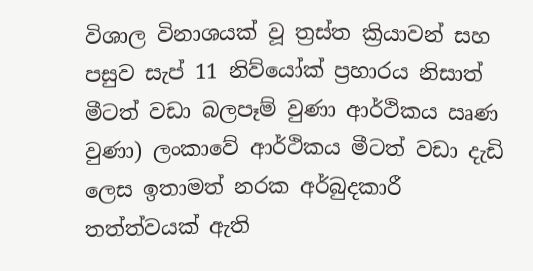විශාල විනාශයක් වූ ත්‍රස්ත ක්‍රියාවන් සහ පසුව සැප් 11 නිව්යෝක් ප්‍රහාරය නිසාත් මීටත් වඩා බලපෑම් වුණා ආර්ථිකය ඍණ වුණා) ලංකාවේ ආර්ථිකය මීටත් වඩා දැඩි ලෙස ඉතාමත් නරක අර්බුදකාරී තත්ත්වයක් ඇති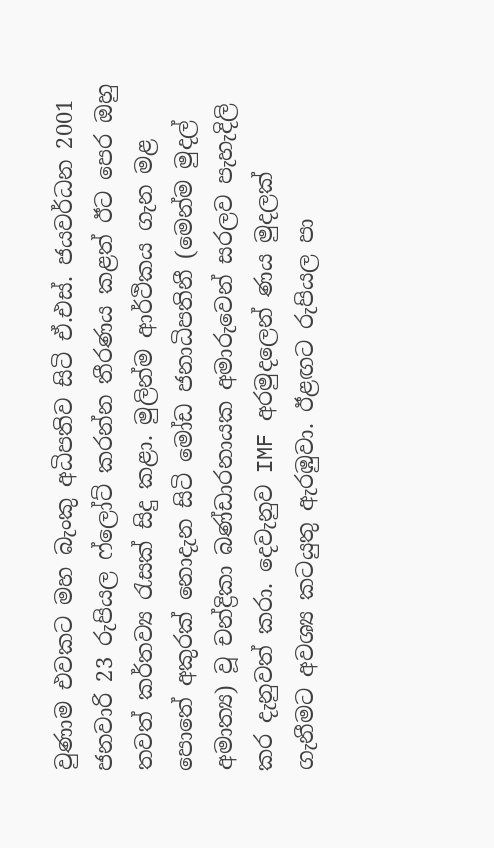වුණාම එවකට මහ බැංකු අධිපතිව සිටි ඒ.එස්. ජයවර්ධන 2001 ජනවාරි 23 රුපියල ෆ්ලෝට් කරන්න තීරණය කළත් ඊට පෙර ඔහු තවත් කර්තව්‍ය රැසක් සිදු කළා. මුලින්ම ආර්ථිකය ගැන මළ පොතේ අකුරක් නොදැන සිටි මෝඩ ජනාධිපතිනී (මෙන්ම මුදල් අමාත්‍ය) වූ චන්ද්‍රිකා බණ්ඩාරනායක අමාරුවෙන් සරලව පැහැදිලි කර දැනුවත් කරා. දෙවැනුව IMF අරමුදලෙන් ණය මුදලක් ගැනීමට අවශ්‍ය කටයුතු ඇරඹුවා. ඊළඟට රුපියල පා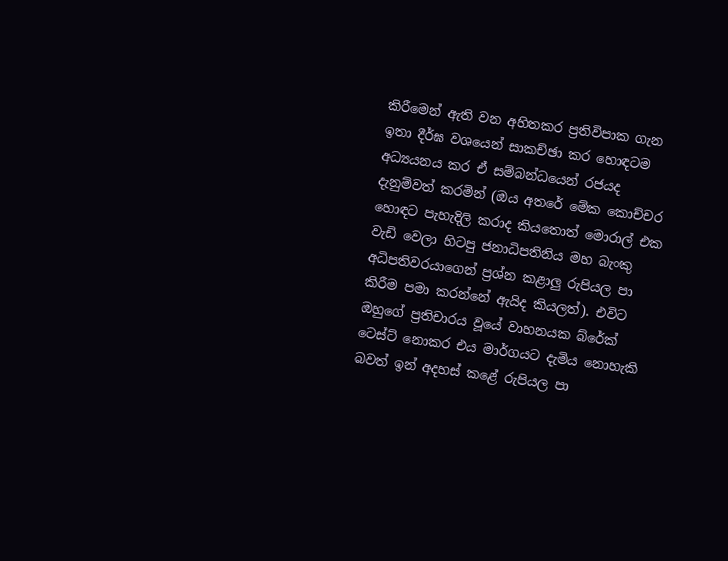කිරීමෙන් ඇති වන අහිතකර ප්‍රතිවිපාක ගැන ඉතා දීර්ඝ වශයෙන් සාකච්ඡා කර හොඳටම අධ්‍යයනය කර ඒ සම්බන්ධයෙන් රජයද දැනුම්වත් කරමින් (ඔය අතරේ මේක කොච්චර හොඳට පැහැදිලි කරාද කියතොත් මොරාල් එක වැඩි වෙලා හිටපු ජනාධිපතිනිය මහ බැංකු අධිපතිවරයාගෙන් ප්‍රශ්න කළාලු රුපියල පා කිරීම පමා කරන්නේ ඇයිද කියලත්). එවිට ඔහුගේ ප්‍රතිචාරය වූයේ වාහනයක බ්රේක් ටෙස්ට් නොකර එය මාර්ගයට දැමිය නොහැකි බවත් ඉන් අදහස් කළේ රුපියල පා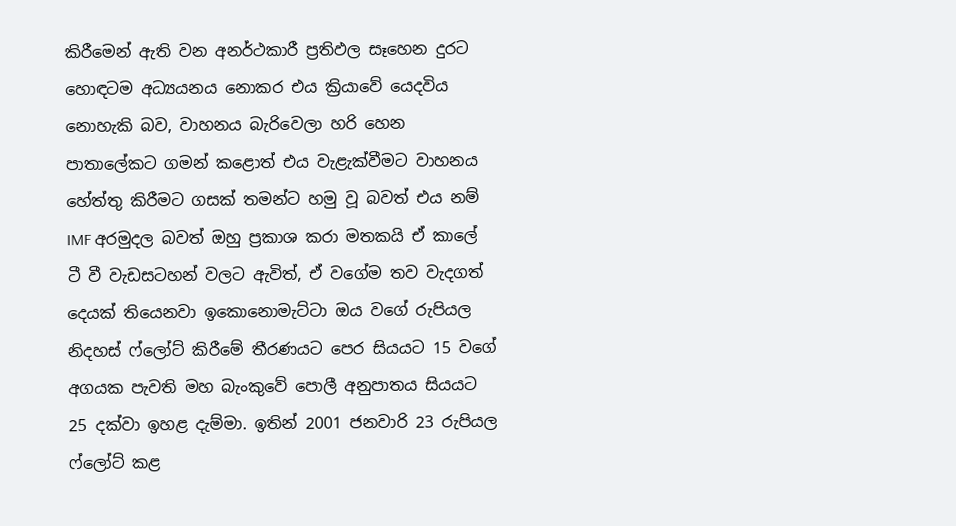කිරීමෙන් ඇති වන අනර්ථකාරී ප්‍රතිඵල සෑහෙන දුරට හොඳටම අධ්‍යයනය නොකර එය ක්‍රියාවේ යෙදවිය නොහැකි බව, වාහනය බැරිවෙලා හරි හෙන පාතාලේකට ගමන් කළොත් එය වැළැක්වීමට වාහනය හේත්තු කිරීමට ගසක් තමන්ට හමු වූ බවත් එය නම් IMF අරමුදල බවත් ඔහු ප්‍රකාශ කරා මතකයි ඒ කාලේ ටී වී වැඩසටහන් වලට ඇවිත්, ඒ වගේම තව වැදගත් දෙයක් තියෙනවා ඉකොනොමැට්ටා ඔය වගේ රුපියල නිදහස් ෆ්ලෝට් කිරීමේ තීරණයට පෙර සියයට 15 වගේ අගයක පැවති මහ බැංකුවේ පොලී අනුපාතය සියයට 25 දක්වා ඉහළ දැම්මා. ඉතින් 2001 ජනවාරි 23 රුපියල ෆ්ලෝට් කළ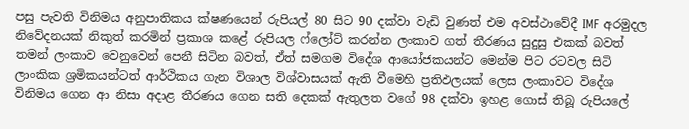පසු පැවති විනිමය අනුපාතිකය ක්ෂණයෙන් රුපියල් 80 සිට 90 දක්වා වැඩි වුණත් එම අවස්ථාවේදී IMF අරමුදල නිවේදනයක් නිකුත් කරමින් ප්‍රකාශ කළේ රුපියල ෆ්ලෝට් කරන්න ලංකාව ගත් තීරණය සුදුසු එකක් බවත් තමන් ලංකාව වෙනුවෙන් පෙනී සිටින බවත්, ඒත් සමගම විදේශ ආයෝජකයන්ට මෙන්ම පිට රටවල සිටි ලාංකික ශ්‍රමිකයන්ටත් ආර්ථිකය ගැන විශාල විශ්වාසයක් ඇති වීමෙහි ප්‍රතිඵලයක් ලෙස ලංකාවට විදේශ විනිමය ගෙන ආ නිසා අදාළ තීරණය ගෙන සති දෙකක් ඇතුලත වගේ 98 දක්වා ඉහළ ගොස් තිබූ රුපියලේ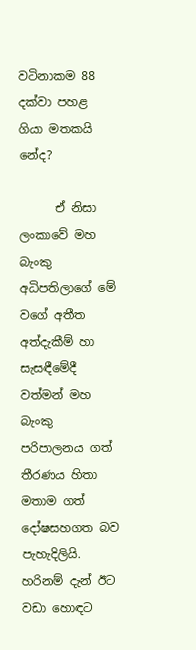වටිනාකම 88 දක්වා පහළ ගියා මතකයි නේද?

      ඒ නිසා ලංකාවේ මහ බැංකු අධිපතිලාගේ මේ වගේ අතීත අත්දැකීම් හා සැසඳීමේදී වත්මන් මහ බැංකු පරිපාලනය ගත් තීරණය හිතා මතාම ගත් දෝෂසහගත බව පැහැදිලියි. හරිනම් දැන් ඊට වඩා හොඳට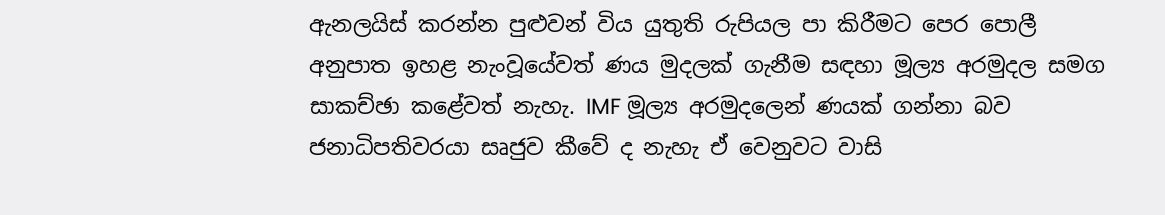ඇනලයිස් කරන්න පුළුවන් විය යුතුති රුපියල පා කිරීමට පෙර පොලී අනුපාත ඉහළ නැංවූයේවත් ණය මුදලක් ගැනීම සඳහා මූල්‍ය අරමුදල සමග සාකච්ඡා කළේවත් නැහැ. IMF මූල්‍ය අරමුදලෙන් ණයක් ගන්නා බව ජනාධිපතිවරයා සෘජුව කීවේ ද නැහැ ඒ වෙනුවට වාසි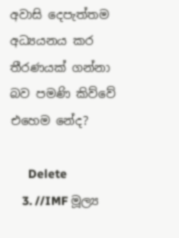අවාසි දෙපැත්තම අධ්‍යයනය කර තීරණයක් ගන්නා බව පමණි කිව්වේ එහෙම නේද?

      Delete
    3. //IMF මූල්‍ය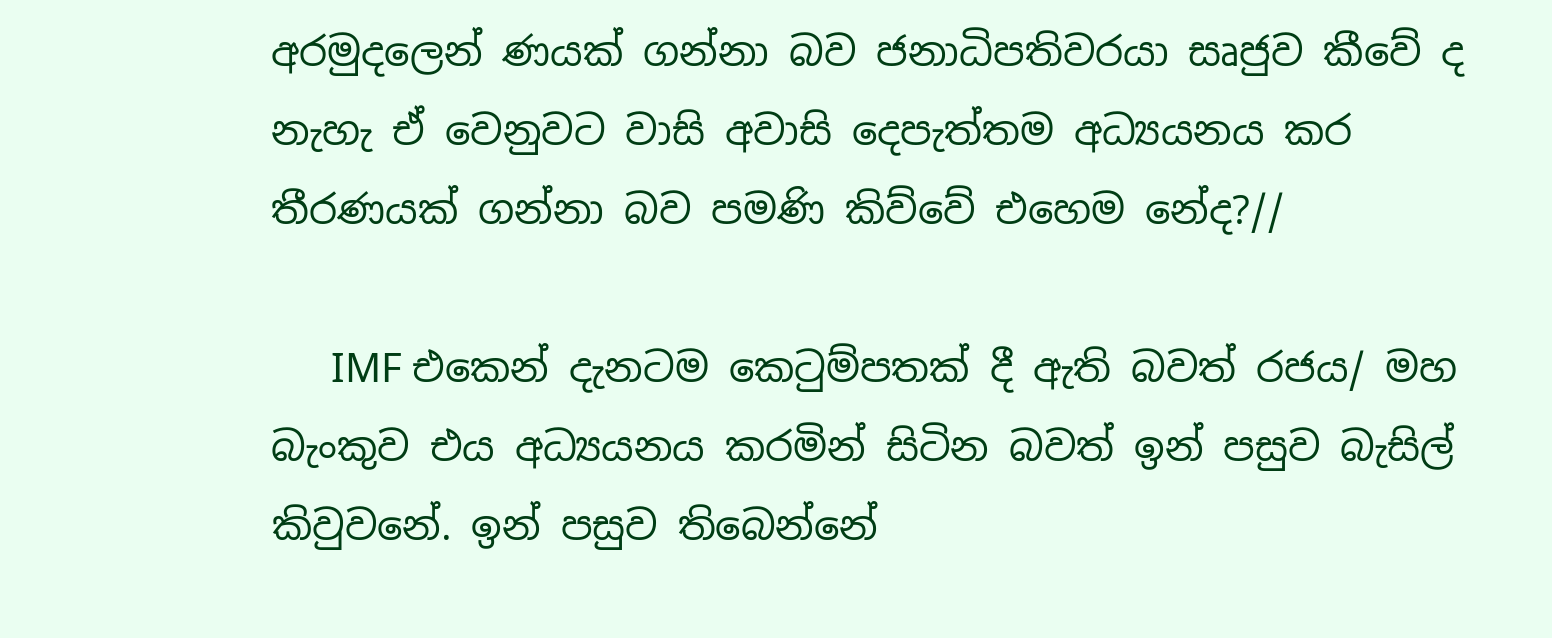අරමුදලෙන් ණයක් ගන්නා බව ජනාධිපතිවරයා සෘජුව කීවේ ද නැහැ ඒ වෙනුවට වාසි අවාසි දෙපැත්තම අධ්‍යයනය කර තීරණයක් ගන්නා බව පමණි කිව්වේ එහෙම නේද?//

      IMF එකෙන් දැනටම කෙටුම්පතක් දී ඇති බවත් රජය/ මහ බැංකුව එය අධ්‍යයනය කරමින් සිටින බවත් ඉන් පසුව බැසිල් කිවුවනේ. ඉන් පසුව තිබෙන්නේ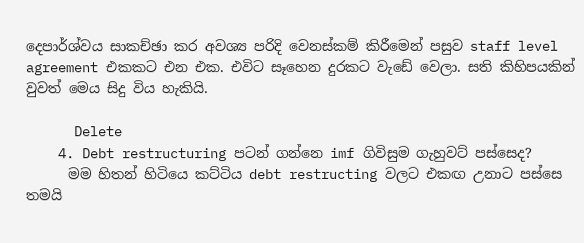දෙපාර්ශ්වය සාකච්ඡා කර අවශ්‍ය පරිදි වෙනස්කම් කිරීමෙන් පසුව staff level agreement එකකට එන එක. එවිට සෑහෙන දුරකට වැඩේ වෙලා. සති කිහිපයකින් වුවත් මෙය සිදු විය හැකියි.

      Delete
    4. Debt restructuring පටන් ගන්නෙ imf ගිවිසුම ගැහුවට් පස්සෙද?
      මම හිතන් හිටියෙ කට්ටිය debt restructing වලට එකඟ උනාට පස්සෙ තමයි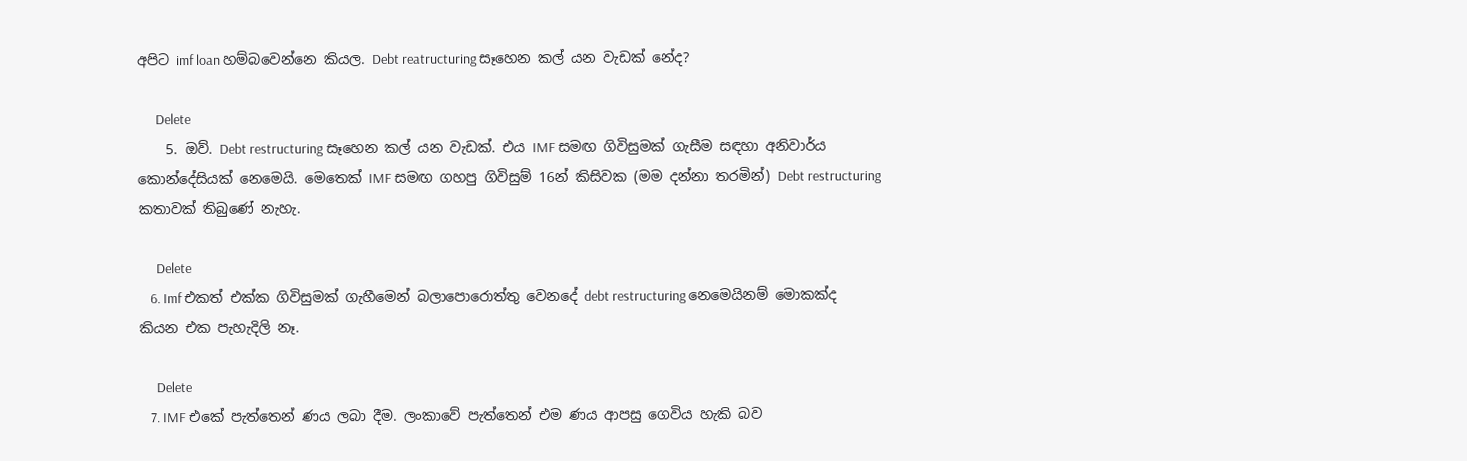අපිට imf loan හම්බවෙන්නෙ කියල. Debt reatructuring සෑහෙන කල් යන වැඩක් නේද?

      Delete
    5. ඔව්. Debt restructuring සෑහෙන කල් යන වැඩක්. එය IMF සමඟ ගිවිසුමක් ගැසීම සඳහා අනිවාර්ය කොන්දේසියක් නෙමෙයි. මෙතෙක් IMF සමඟ ගහපු ගිවිසුම් 16න් කිසිවක (මම දන්නා තරමින්) Debt restructuring කතාවක් තිබුණේ නැහැ.

      Delete
    6. Imf එකත් එක්ක ගිවිසුමක් ගැහීමෙන් බලාපොරොත්තු වෙනදේ debt restructuring නෙමෙයිනම් මොකක්ද කියන එක පැහැදිලි නෑ.

      Delete
    7. IMF එකේ පැත්තෙන් ණය ලබා දීම. ලංකාවේ පැත්තෙන් එම ණය ආපසු ගෙවිය හැකි බව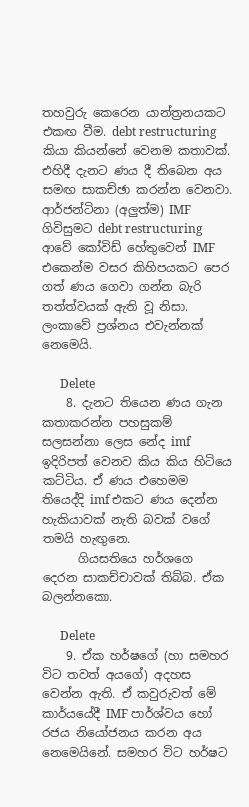තහවුරු කෙරෙන යාන්ත්‍රනයකට එකඟ වීම. debt restructuring කියා කියන්නේ වෙනම කතාවක්. එහිදී දැනට ණය දී තිබෙන අය සමඟ සාකච්ඡා කරන්න වෙනවා. ආර්ජන්ටිනා (අලුත්ම) IMF ගිවිසුමට debt restructuring ආවේ කෝවිඩ් හේතුවෙන් IMF එකෙන්ම වසර කිහිපයකට පෙර ගත් ණය ගෙවා ගන්න බැරි තත්ත්වයක් ඇති වූ නිසා. ලංකාවේ ප්‍රශ්නය එවැන්නක් නෙමෙයි.

      Delete
    8. දැනට තියෙන ණය ගැන කතාකරන්න පහසුකම් සලසන්නා ලෙස නේද imf ඉදිරිපත් වෙනව කිය කිය හිටියෙ කට්ටිය. ඒ ණය එහෙමම තියෙද්දි imf එකට ණය දෙන්න හැකියාවක් නැති බවක් වගේ තමයි හැඟුනෙ.
      ගියසතියෙ හර්ශගෙ දෙරන සාකච්චාවක් තිබ්බ. ඒක බලන්නකො.

      Delete
    9. ඒක හර්ෂගේ (හා සමහර විට තවත් අයගේ) අදහස වෙන්න ඇති. ඒ කවුරුවත් මේ කාර්යයේදී IMF පාර්ශ්වය හෝ රජය නියෝජනය කරන අය නෙමෙයිනේ. සමහර විට හර්ෂට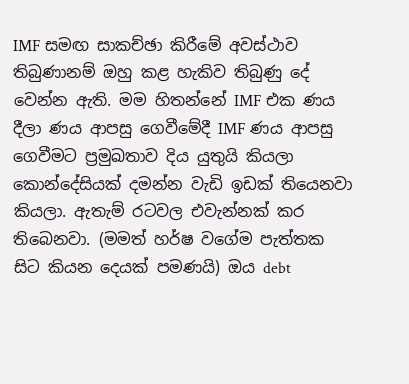IMF සමඟ සාකච්ඡා කිරීමේ අවස්ථාව තිබුණානම් ඔහු කළ හැකිව තිබුණු දේ වෙන්න ඇති. මම හිතන්නේ IMF එක ණය දීලා ණය ආපසු ගෙවීමේදී IMF ණය ආපසු ගෙවීමට ප්‍රමුඛතාව දිය යුතුයි කියලා කොන්දේසියක් දමන්න වැඩි ඉඩක් තියෙනවා කියලා. ඇතැම් රටවල එවැන්නක් කර තිබෙනවා. (මමත් හර්ෂ වගේම පැත්තක සිට කියන දෙයක් පමණයි) ඔය debt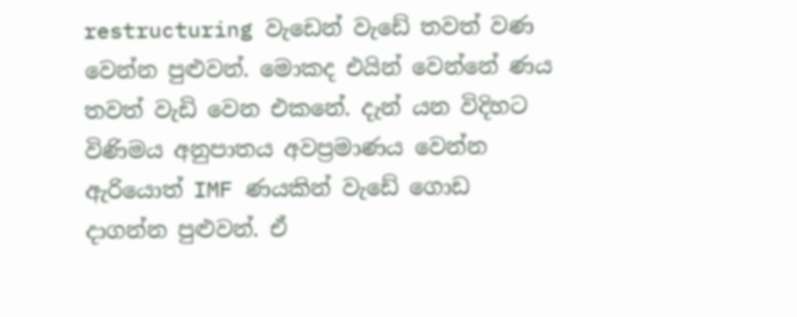restructuring වැඩෙන් වැඩේ තවත් වණ වෙන්න පුළුවන්. මොකද එයින් වෙන්නේ ණය තවත් වැඩි වෙන එකනේ. දැන් යන විදිහට විණිමය අනුපාතය අවප්‍රමාණය වෙන්න ඇරියොත් IMF ණයකින් වැඩේ ගොඩ දාගන්න පුළුවන්. ඒ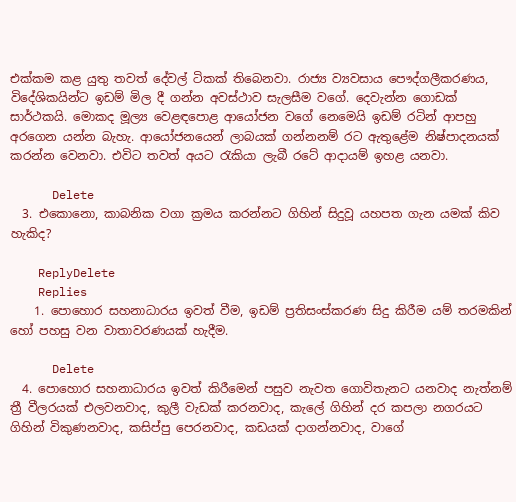එක්කම කළ යුතු තවත් දේවල් ටිකක් තිබෙනවා. රාජ්‍ය ව්‍යවසාය පෞද්ගලීකරණය, විදේශිකයින්ට ඉඩම් මිල දී ගන්න අවස්ථාව සැලසීම වගේ. දෙවැන්න ගොඩක් සාර්ථකයි. මොකද මූල්‍ය වෙළඳපොළ ආයෝජන වගේ නෙමෙයි ඉඩම් රටින් ආපහු අරගෙන යන්න බැහැ. ආයෝජනයෙන් ලාබයක් ගන්නනම් රට ඇතුළේම නිෂ්පාදනයක් කරන්න වෙනවා. එවිට තවත් අයට රැකියා ලැබී රටේ ආදායම් ඉහළ යනවා.

      Delete
  3. එකොනො, කාබනික වගා ක්‍රමය කරන්නට ගිහින් සිදුවූ යහපත ගැන යමක් කිව හැකිද?

    ReplyDelete
    Replies
    1. පොහොර සහනාධාරය ඉවත් වීම, ඉඩම් ප්‍රතිසංස්කරණ සිදු කිරීම යම් තරමකින් හෝ පහසු වන වාතාවරණයක් හැදීම.

      Delete
  4. පොහොර සහනාධාරය ඉවත් කිරීමෙන් පසුව නැවත ගොවිතැනට යනවාද නැත්නම් ත්‍රී වීලරයක් එලවනවාද, කුලී වැඩක් කරනවාද, කැලේ ගිහින් දර කපලා නගරයට ගිහින් විකුණනවාද, කසිප්පු පෙරනවාද, කඩයක් දාගන්නවාද, වාගේ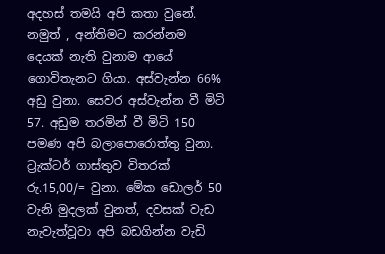අදහස් තමයි අපි කතා වුනේ. නමුත් , අන්තිමට කරන්නම දෙයක් නැති වුනාම ආයේ ගොවිතැනට ගියා. අස්වැන්න 66% අඩු වුනා. සෙවර අස්වැන්න වී මිටි 57. අඩුම තරමින් වී මිටි 150 පමණ අපි බලාපොරොත්තු වුනා. ට්‍රැක්ටර් ගාස්තුව විතරක් රු.15,00/= වුනා. මේක ඩොලර් 50 වැනි මුදලක් වුනත්, දවසක් වැඩ නැවැත්වූවා අපි බඩගින්න වැඩි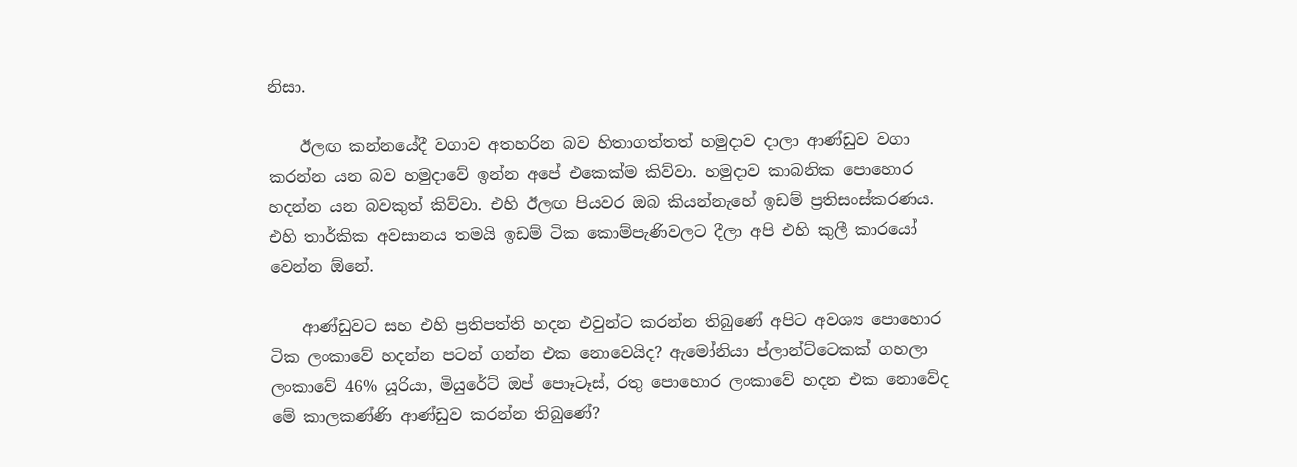නිසා.

    ඊලඟ කන්නයේදී වගාව අතහරින බව හිතාගත්තත් හමුදාව දාලා ආණ්ඩුව වගා කරන්න යන බව හමුදාවේ ඉන්න අපේ එකෙක්ම කිව්වා. හමුදාව කාබනික පොහොර හදන්න යන බවකුත් කිව්වා. එහි ඊලඟ පියවර ඔබ කියන්නැහේ ඉඩම් ප්‍රතිසංස්කරණය. එහි තාර්කික අවසානය තමයි ඉඩම් ටික කොම්පැණිවලට දීලා අපි එහි කුලී කාරයෝ වෙන්න ඕනේ.

    ආණ්ඩුවට සහ එහි ප්‍රතිපත්ති හදන එවුන්ට කරන්න තිබුණේ අපිට අවශ්‍ය පොහොර ටික ලංකාවේ හදන්න පටන් ගන්න එක නොවෙයිද? ඇමෝනියා ප්ලාන්ට්ටෙකක් ගහලා ලංකාවේ 46% යූරියා, මියුරේට් ඔප් පොෑටෑස්, රතු පොහොර ලංකාවේ හදන එක නොවේද මේ කාලකණ්ණි ආණ්ඩුව කරන්න තිබුණේ?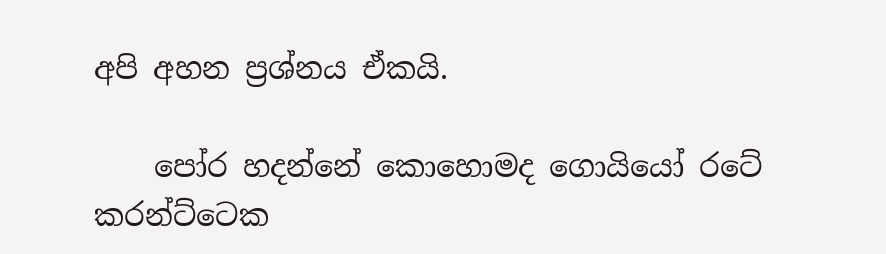අපි අහන ප්‍රශ්නය ඒකයි.

    පෝර හදන්නේ කොහොමද ගොයියෝ රටේ කරන්ට්ටෙක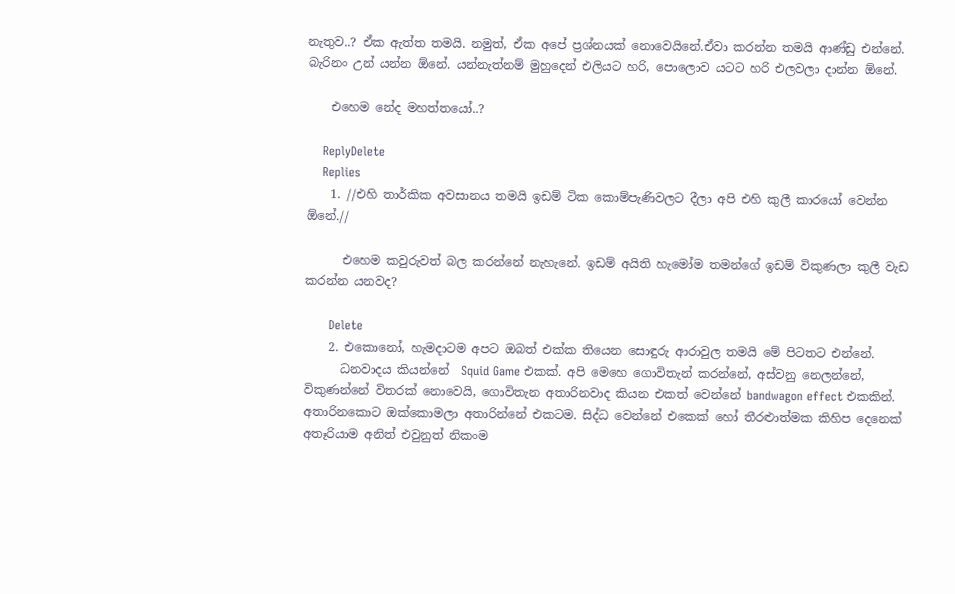නැතුව..? ඒක ඇත්ත තමයි. නමුත්, ඒක අපේ ප්‍රශ්නයක් නොවෙයිනේ.ඒවා කරන්න තමයි ආණ්ඩු එන්නේ. බැරිනං උන් යන්න ඕනේ. යන්නැත්නම් මුහුදෙන් එලියට හරි, පොලොව යටට හරි එලවලා දාන්න ඕනේ.

    එහෙම නේද මහත්තයෝ..?

    ReplyDelete
    Replies
    1. //එහි තාර්කික අවසානය තමයි ඉඩම් ටික කොම්පැණිවලට දීලා අපි එහි කුලී කාරයෝ වෙන්න ඕනේ.//

      එහෙම කවුරුවත් බල කරන්නේ නැහැනේ. ඉඩම් අයිති හැමෝම තමන්ගේ ඉඩම් විකුණලා කුලී වැඩ කරන්න යනවද?

      Delete
    2. එකොනෝ, හැමදාටම අපට ඔබත් එක්ක තියෙන සොඳුරු ආරාවුල තමයි මේ පිටතට එන්නේ.
      ධනවාදය කියන්නේ  Squid Game එකක්. අපි මෙහෙ ගොවිතැන් කරන්නේ, අස්වනු නෙලන්නේ, විකුණන්නේ විතරක් නොවෙයි, ගොවිතැන අතාරිනවාද කියන එකත් වෙන්නේ bandwagon effect එකකින්. අතාරිනකොට ඔක්කොමලා අතාරින්නේ එකටම. සිද්ධ වෙන්නේ එකෙක් හෝ තීරළුාත්මක කිහිප දෙනෙක් අතෑරියාම අනිත් එවුනුත් නිකංම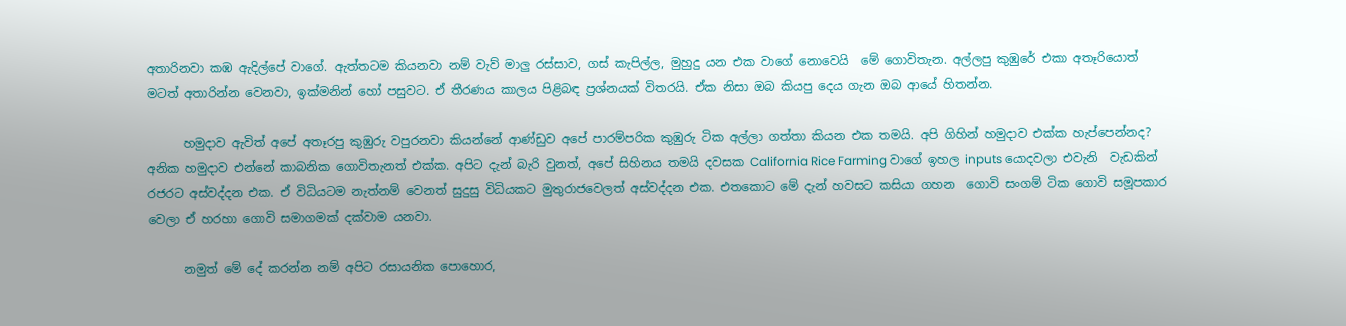අතාරිනවා කඹ ඇදිල්පේ වාගේ. ඇත්තටම කියනවා නම් වැව් මාලු රස්සාව, ගස් කැපිල්ල, මුහුදු යන එක වාගේ නොවෙයි  මේ ගොවිතැන. අල්ලපු කුඹුරේ එකා අතෑරියොත් මටත් අතාරින්න වෙනවා, ඉක්මනින් හෝ පසුවට. ඒ තීරණය කාලය පිළිබඳ ප්‍රශ්නයක් විතරයි. ඒක නිසා ඔබ කියපු දෙය ගැන ඔබ ආයේ හිතන්න.

      හමුදාව ඇවිත් අපේ අතෑරපු කුඹුරු වපුරනවා කියන්නේ ආණ්ඩුව අපේ පාරම්පරික කුඹුරු ටික අල්ලා ගත්තා කියන එක තමයි. අපි ගිහින් හමුදාව එක්ක හැප්පෙන්නද? අනික හමුදාව එන්නේ කාබනික ගොවිතැනත් එක්ක. අපිට දැන් බැරි වුනත්, අපේ සිහිනය තමයි දවසක California Rice Farming වාගේ ඉහල inputs යොදවලා එවැනි  වැඩකින් රජරට අස්වද්දන එක. ඒ විධියටම නැත්නම් වෙනත් සුදුසු විධියකට මුතුරාජවෙලත් අස්වද්දන එක. එතකොට මේ දැන් හවසට කසියා ගහන  ගොවි සංගම් ටික ගොවි සමූපකාර  වෙලා ඒ හරහා ගොවි සමාගමක් දක්වාම යනවා.

      නමුත් මේ දේ කරන්න නම් අපිට රසායනික පොහොර,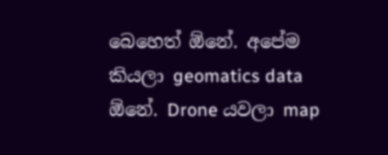බෙහෙත් ඕනේ. අපේම කියලා geomatics data ඕනේ. Drone යවලා map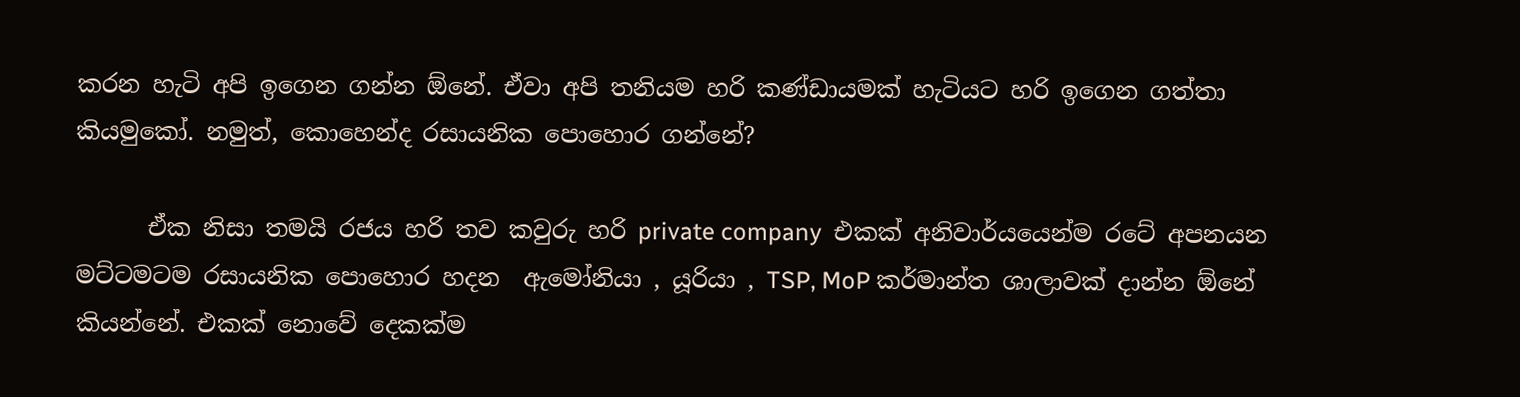කරන හැටි අපි ඉගෙන ගන්න ඕනේ. ඒවා අපි තනියම හරි කණ්ඩායමක් හැටියට හරි ඉගෙන ගත්තා කියමුකෝ. නමුත්, කොහෙන්ද රසායනික පොහොර ගන්නේ?

      ඒක නිසා තමයි රජය හරි තව කවුරු හරි private company  එකක් අනිවාර්යයෙන්ම රටේ අපනයන මට්ටමටම රසායනික පොහොර හදන  ඇමෝනියා , යූරියා , TSP, MoP කර්මාන්ත ශාලාවක් දාන්න ඕනේ කියන්නේ. එකක් නොවේ දෙකක්ම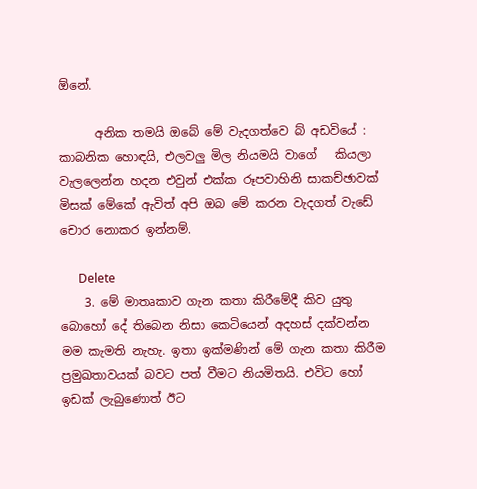ඕනේ.

      අනික තමයි ඔබේ මේ වැදගත්වෙ බ් අඩවියේ : කාබනික හොඳයි, එලවලු මිල නියමයි වාගේ   කියලා වැලලෙන්න හදන එවුන් එක්ක රූපවාහිනි සාකච්ඡාවක්  මිසක් මේකේ ඇවිත් අපි ඔබ මේ කරන වැදගත් වැඩේ චොර නොකර ඉන්නම්.

      Delete
    3. මේ මාතෘකාව ගැන කතා කිරීමේදී කිව යුතු බොහෝ දේ තිබෙන නිසා කෙටියෙන් අදහස් දක්වන්න මම කැමති නැහැ. ඉතා ඉක්මණින් මේ ගැන කතා කිරීම ප්‍රමුඛතාවයක් බවට පත් වීමට නියමිතයි. එවිට හෝ ඉඩක් ලැබුණොත් ඊට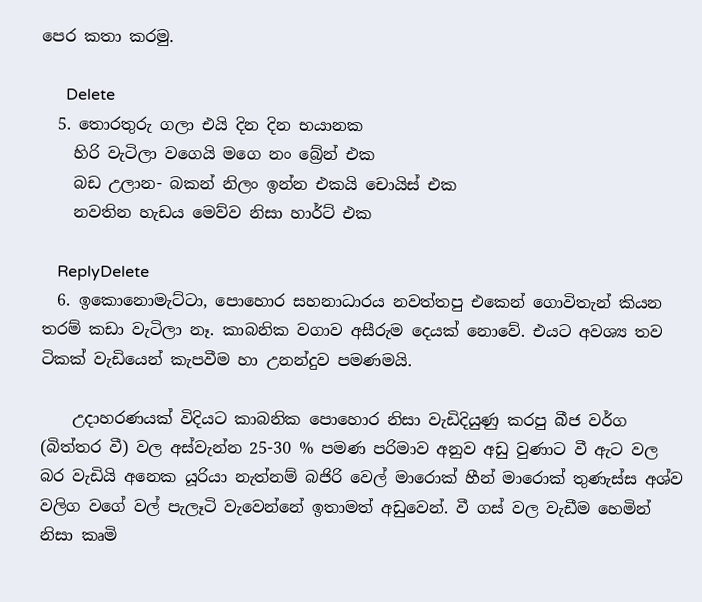පෙර කතා කරමු.

      Delete
  5. තොරතුරු ගලා එයි දින දින භයානක
    හිරි වැටිලා වගෙයි මගෙ නං බ්‍රේන් එක
    බඩ උලාන- බකන් නිලං ඉන්න එකයි චොයිස් එක
    නවතින හැඩය මෙව්ව නිසා හාර්ට් එක

    ReplyDelete
  6. ඉකොනොමැට්ටා, පොහොර සහනාධාරය නවත්තපු එකෙන් ගොවිතැන් කියන තරම් කඩා වැටිලා නෑ. කාබනික වගාව අසීරුම දෙයක් නොවේ. එයට අවශ්‍ය තව ටිකක් වැඩියෙන් කැපවීම හා උනන්දුව පමණමයි.

    උදාහරණයක් විදියට කාබනික පොහොර නිසා වැඩිදියුණු කරපු බීජ වර්ග (බිත්තර වී) වල අස්වැන්න 25-30 % පමණ පරිමාව අනුව අඩු වුණාට වී ඇට වල බර වැඩියි අනෙක යූරියා නැත්නම් බජිරි වෙල් මාරොක් හීන් මාරොක් තුණැස්ස අශ්ව වලිග වගේ වල් පැලෑටි වැවෙන්නේ ඉතාමත් අඩුවෙන්. වී ගස් වල වැඩීම හෙමින් නිසා කෘමි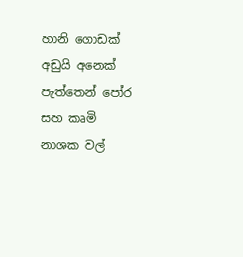හානි ගොඩක් අඩුයි අනෙක් පැත්තෙන් පෝර සහ කෘමි නාශක වල්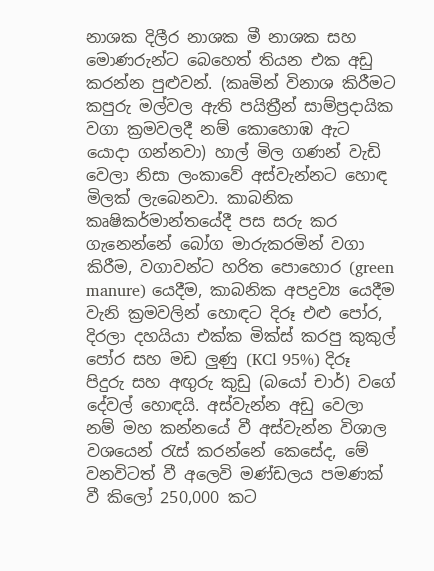නාශක දිලීර නාශක මී නාශක සහ මොණරුන්ට බෙහෙත් තියන එක අඩු කරන්න පුළුවන්. (කෘමින් විනාශ කිරීමට කපුරු මල්වල ඇති පයිත්‍රීන් සාම්ප්‍රදායික වගා ක්‍රමවලදී නම් කොහොඹ ඇට යොදා ගන්නවා) හාල් මිල ගණන් වැඩි වෙලා නිසා ලංකාවේ අස්වැන්නට හොඳ මිලක් ලැබෙනවා. කාබනික කෘෂිකර්මාන්තයේදී පස සරු කර ගැනෙන්නේ බෝග මාරුකරමින් වගා කිරීම, වගාවන්ට හරිත පොහොර (green manure) යෙදීම, කාබනික අපද්‍රව්‍ය යෙදීම වැනි ක්‍රමවලින් හොඳට දිරූ එළු පෝර, දිරලා දහයියා එක්ක මික්ස් කරපු කුකුල් පෝර සහ මඩ ලුණු (KCl 95%) දිරූ පිදුරු සහ අඟුරු කුඩු (බයෝ චාර්) වගේ දේවල් හොඳයි. අස්වැන්න අඩු වෙලා නම් මහ කන්නයේ වී අස්වැන්න විශාල වශයෙන් රැස් කරන්නේ කෙසේද, මේ වනවිටත් වී අලෙවි මණ්ඩලය පමණක් වී කිලෝ 250,000 කට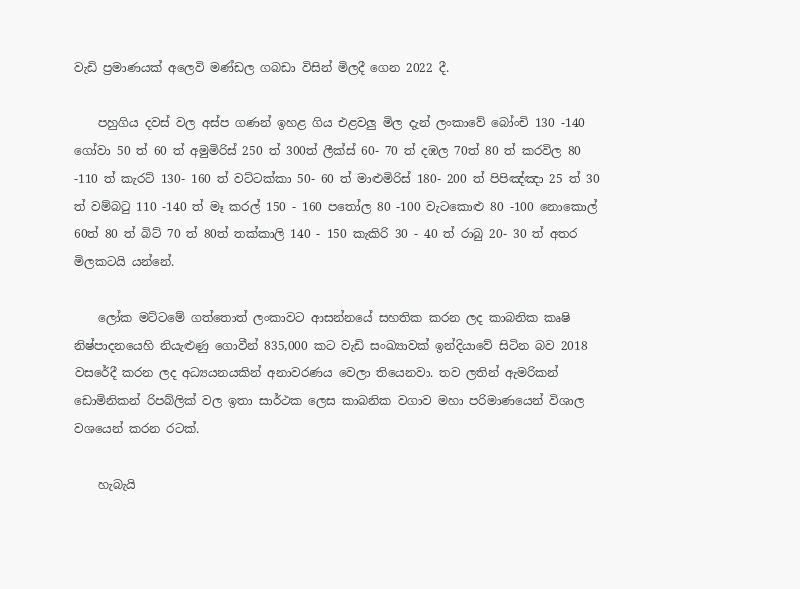වැඩි ප්‍රමාණයක්‌ අලෙවි මණ්ඩල ගබඩා විසින් මිලදී ගෙන 2022 දී.

    පහුගිය දවස් වල අස්ප ගණන් ඉහළ ගිය එළවලු මිල දැන් ලංකාවේ බෝංචි 130 -140 ගෝවා 50 ත් 60 ත් අමුමිරිස් 250 ත් 300ත් ලීක්ස් 60- 70 ත් දඹල 70ත් 80 ත් කරවිල 80 -110 ත් කැරට් 130- 160 ත් වට්ටක්කා 50- 60 ත් මාළුමිරිස් 180- 200 ත් පිපිඤ්ඤා 25 ත් 30 ත් වම්බටු 110 -140 ත් මෑ කරල් 150 - 160 පතෝල 80 -100 වැටකොළු 80 -100 නොකොල් 60ත් 80 ත් බිට් 70 ත් 80ත් තක්කාලි 140 - 150 කැකිරි 30 - 40 ත් රාබු 20- 30 ත් අතර මිලකටයි යන්නේ.

    ලෝක මට්ටමේ ගත්තොත් ලංකාවට ආසන්නයේ සහතික කරන ලද කාබනික කෘෂි නිෂ්පාදනයෙහි නියැළුණු ගොවීන් 835,000 කට වැඩි සංඛ්‍යාවක් ඉන්දියාවේ සිටින බව 2018 වසරේදී කරන ලද අධ්‍යයනයකින් අනාවරණය වෙලා තියෙනවා. තව ලතින් ඇමරිකන් ඩොමිනිකන් රිපබ්ලික් වල ඉතා සාර්ථක ලෙස කාබනික වගාව මහා පරිමාණයෙන් විශාල වශයෙන් කරන රටක්.

    හැබැයි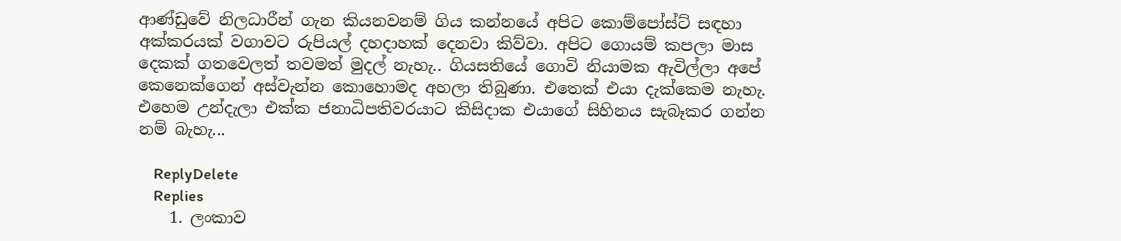ආණ්ඩුවේ නිලධාරීන් ගැන කියනවනම් ගිය කන්නයේ අපිට කොම්පෝස්ට් සඳහා අක්කරයක් වගාවට රුපියල් දහදාහක් දෙනවා කිව්වා. අපිට ගොයම් කපලා මාස දෙකක් ගතවෙලත් තවමත් මුදල් නැහැ.. ගියසතියේ ගොවි නියාමක ඇවිල්ලා අපේ කෙනෙක්ගෙන් අස්වැන්න කොහොමද අහලා තිබුණා. එතෙක් එයා දැක්කෙම නැහැ. එහෙම උන්දැලා එක්ක ජනාධිපතිවරයාට කිසිදාක එයාගේ සිහිනය සැබෑකර ගන්න නම් බැහැ...

    ReplyDelete
    Replies
    1. ලංකාව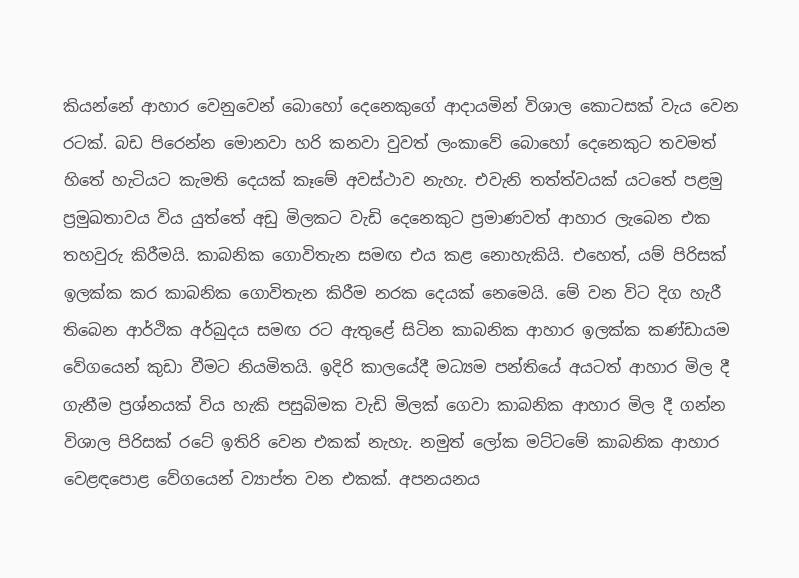කියන්නේ ආහාර වෙනුවෙන් බොහෝ දෙනෙකුගේ ආදායමින් විශාල කොටසක් වැය වෙන රටක්. බඩ පිරෙන්න මොනවා හරි කනවා වුවත් ලංකාවේ බොහෝ දෙනෙකුට තවමත් හිතේ හැටියට කැමති දෙයක් කෑමේ අවස්ථාව නැහැ. එවැනි තත්ත්වයක් යටතේ පළමු ප්‍රමුඛතාවය විය යුත්තේ අඩු මිලකට වැඩි දෙනෙකුට ප්‍රමාණවත් ආහාර ලැබෙන එක තහවුරු කිරීමයි. කාබනික ගොවිතැන සමඟ එය කළ නොහැකියි. එහෙත්, යම් පිරිසක් ඉලක්ක කර කාබනික ගොවිතැන කිරීම නරක දෙයක් නෙමෙයි. මේ වන විට දිග හැරී තිබෙන ආර්ථික අර්බුදය සමඟ රට ඇතුළේ සිටින කාබනික ආහාර ඉලක්ක කණ්ඩායම වේගයෙන් කුඩා වීමට නියමිතයි. ඉදිරි කාලයේදී මධ්‍යම පන්තියේ අයටත් ආහාර මිල දී ගැනීම ප්‍රශ්නයක් විය හැකි පසුබිමක වැඩි මිලක් ගෙවා කාබනික ආහාර මිල දී ගන්න විශාල පිරිසක් රටේ ඉතිරි වෙන එකක් නැහැ. නමුත් ලෝක මට්ටමේ කාබනික ආහාර වෙළඳපොළ වේගයෙන් ව්‍යාප්ත වන එකක්. අපනයනය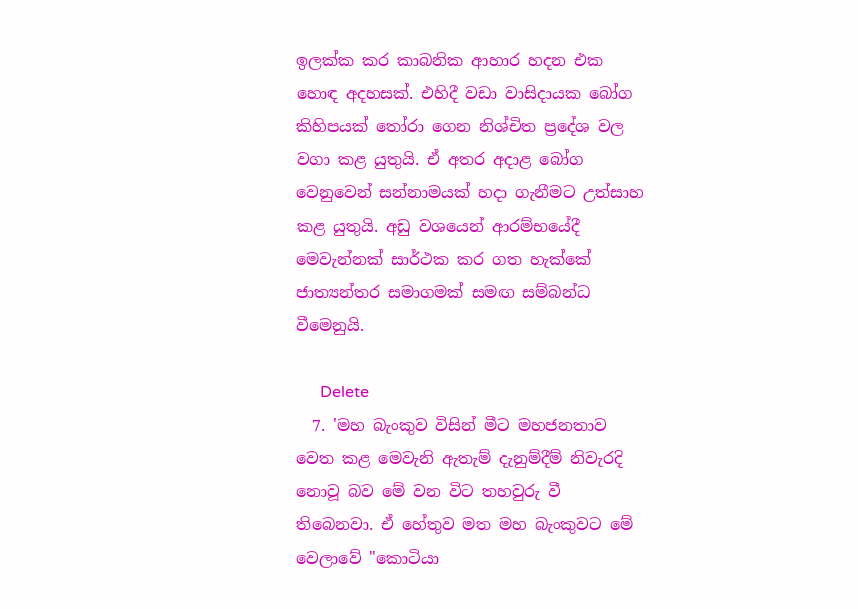ඉලක්ක කර කාබනික ආහාර හදන එක හොඳ අදහසක්. එහිදී වඩා වාසිදායක බෝග කිහිපයක් තෝරා ගෙන නිශ්චිත ප්‍රදේශ වල වගා කළ යුතුයි. ඒ අතර අදාළ බෝග වෙනුවෙන් සන්නාමයක් හදා ගැනීමට උත්සාහ කළ යුතුයි. අඩු වශයෙන් ආරම්භයේදී මෙවැන්නක් සාර්ථක කර ගත හැක්කේ ජාත්‍යන්තර සමාගමක් සමඟ සම්බන්ධ වීමෙනුයි.

      Delete
  7. 'මහ බැංකුව විසින් මීට මහජනතාව වෙත කළ මෙවැනි ඇතැම් දැනුම්දීම් නිවැරදි නොවූ බව මේ වන විට තහවුරු වී තිබෙනවා. ඒ හේතුව මත මහ බැංකුවට මේ වෙලාවේ "කොටියා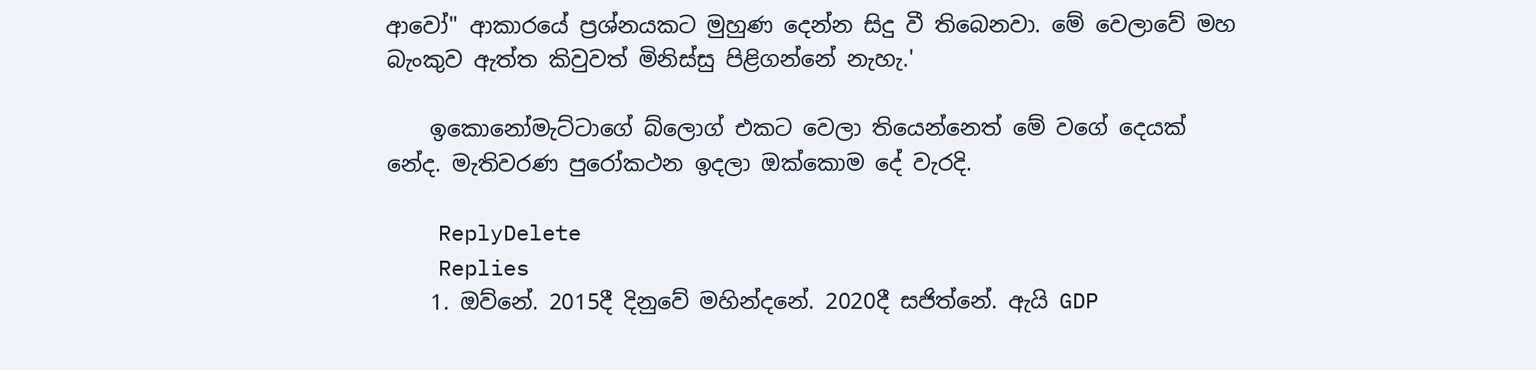ආවෝ" ආකාරයේ ප්‍රශ්නයකට මුහුණ දෙන්න සිදු වී තිබෙනවා. මේ වෙලාවේ මහ බැංකුව ඇත්ත කිවුවත් මිනිස්සු පිළිගන්නේ නැහැ.'

    ඉකොනෝමැට්ටාගේ බ්ලොග් එකට වෙලා තියෙන්නෙත් මේ වගේ දෙයක්‌ නේද. මැතිවරණ පුරෝකථන ඉදලා ඔක්කොම දේ වැරදි.

    ReplyDelete
    Replies
    1. ඔව්නේ. 2015දී දිනුවේ මහින්දනේ. 2020දී සජිත්නේ. ඇයි GDP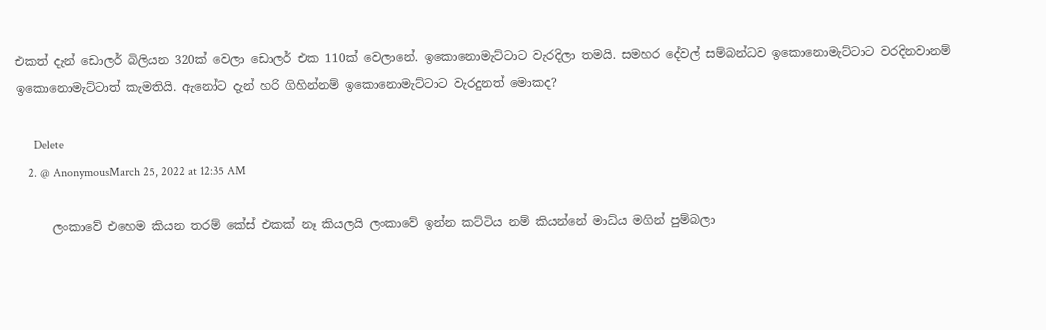එකත් දැන් ඩොලර් බිලියන 320ක් වෙලා ඩොලර් එක 110ක් වෙලානේ. ඉකොනොමැට්ටාට වැරදිලා තමයි. සමහර දේවල් සම්බන්ධව ඉකොනොමැට්ටාට වරදිනවානම් ඉකොනොමැට්ටාත් කැමතියි. ඇනෝට දැන් හරි ගිහින්නම් ඉකොනොමැට්ටාට වැරදුනත් මොකද?

      Delete
    2. @ AnonymousMarch 25, 2022 at 12:35 AM

      ලංකාවේ එහෙම කියන තරම් කේස් එකක් නෑ කියලයි ලංකාවේ ඉන්න කට්ටිය නම් කියන්නේ මාධ්ය මගින් පුම්බලා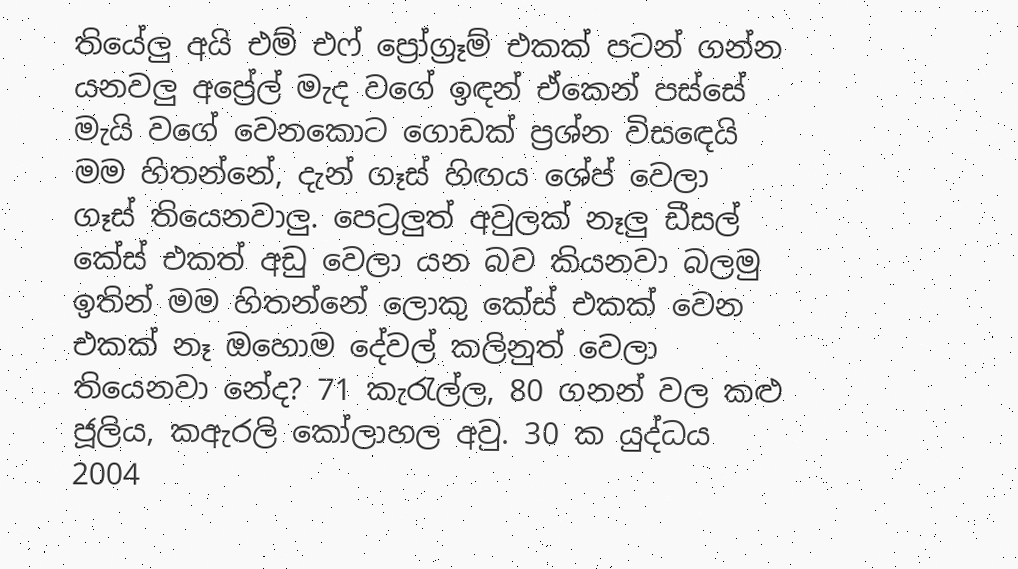තියේලු අයි එම් එෆ් ප්‍රෝග්‍රෑම් එකක් පටන් ගන්න යනවලු අප්‍රේල් මැද වගේ ඉඳන් ඒකෙන් පස්සේ මැයි වගේ වෙනකොට ගොඩක් ප්‍රශ්න විසඳෙයි මම හිතන්නේ, දැන් ගෑස් හිඟය ශේප් වෙලා ගෑස් තියෙනවාලු. පෙට්‍රලුත් අවුලක් නෑලු ඩීසල් කේස් එකත් අඩු වෙලා යන බව කියනවා බලමු ඉතින් මම හිතන්නේ ලොකු කේස් එකක් වෙන එකක් නෑ ඔහොම දේවල් කලිනුත් වෙලා තියෙනවා නේද? 71 කැරැල්ල, 80 ගනන් වල කළු ජූලිය, කඇරලි කෝලාහල අවු. 30 ක යුද්ධය 2004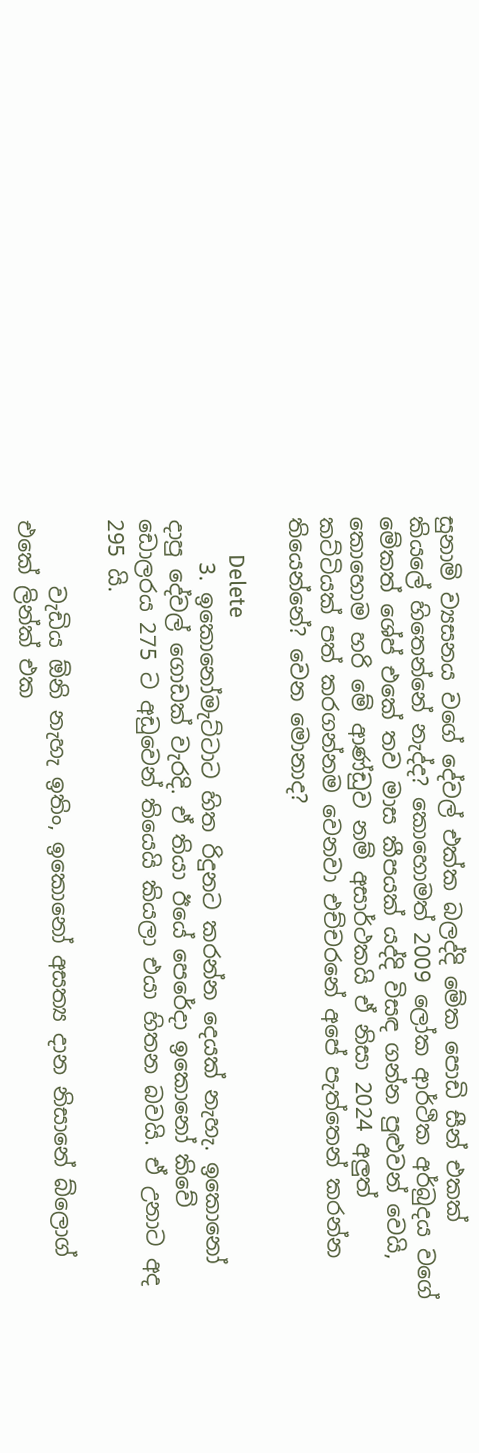සුනාමි ව්‍යසනය වගේ දේවල් එක්ක බලද්දි මේක පොඩි සීන් එකක් කියලේ හිතෙන්නේ නැද්ද? කොහොමත් 2009 ලෝක ආර්ථික අර්බුදය වගේ මේකත් ශේප් එකේ තව මාස කීපයක් යද්දි විසඳ ගන්න පුළුවන් වෙයි, කොහොම හරි මේ ආණ්ඩුව නම් අසාර්ථකයි ඒ නිසා 2024 අලුත් කට්ටියක් පත් කරගන්නම වෙනවා එච්චරනේ අපේ පැත්තෙන් කරන්න තියෙන්නේ? වෙන මොනාද?

      Delete
    3. ඉකොනෝමැට්ටාට හිත රිදුනට කරන්න දෙයක්‌ නැහැ. ඉකොනෝ දාපු දේවල් ගොඩක් වැරදි. ඒ තියා ඊයේ පෙරේදා ඉකොනෝ කිවේ ඩොලරය 275 ට අඩුවෙන් තියෙයි කියලා එයා හිතන බවයි. ඒ උනාට අද 295 යි.

      වැඩිය ඕනි නැහැ ඉතිං, ඉකොනෝ අසත්‍ය දාන නිසානේ බ්ලොග් එකේ ලින්ක් එක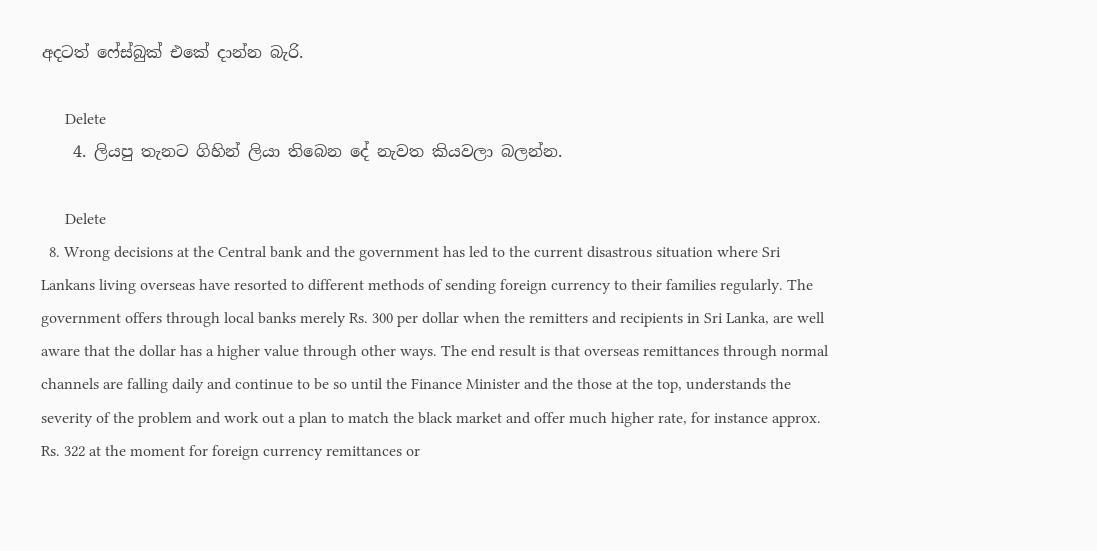අදටත් ෆේස්බුක් එකේ දාන්න බැරි.

      Delete
    4. ලියපු තැනට ගිහින් ලියා තිබෙන දේ නැවත කියවලා බලන්න.

      Delete
  8. Wrong decisions at the Central bank and the government has led to the current disastrous situation where Sri Lankans living overseas have resorted to different methods of sending foreign currency to their families regularly. The government offers through local banks merely Rs. 300 per dollar when the remitters and recipients in Sri Lanka, are well aware that the dollar has a higher value through other ways. The end result is that overseas remittances through normal channels are falling daily and continue to be so until the Finance Minister and the those at the top, understands the severity of the problem and work out a plan to match the black market and offer much higher rate, for instance approx. Rs. 322 at the moment for foreign currency remittances or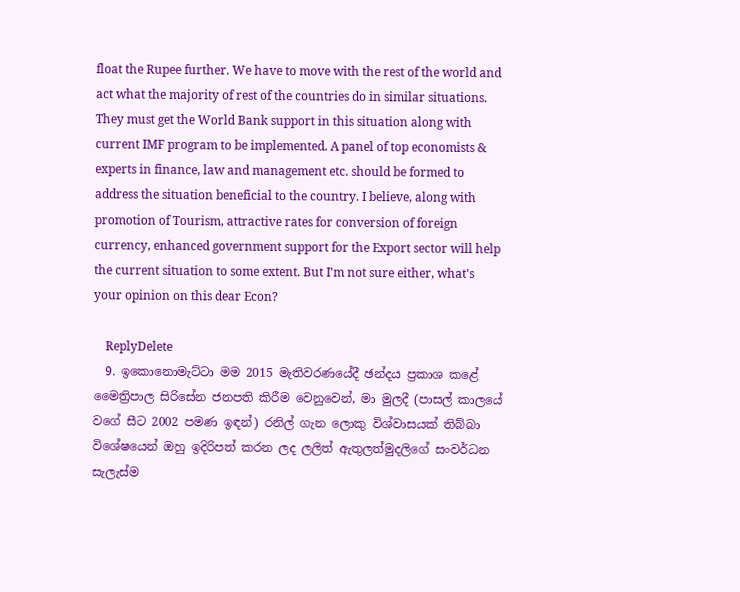float the Rupee further. We have to move with the rest of the world and act what the majority of rest of the countries do in similar situations. They must get the World Bank support in this situation along with current IMF program to be implemented. A panel of top economists & experts in finance, law and management etc. should be formed to address the situation beneficial to the country. I believe, along with promotion of Tourism, attractive rates for conversion of foreign currency, enhanced government support for the Export sector will help the current situation to some extent. But I'm not sure either, what's your opinion on this dear Econ?

    ReplyDelete
  9. ඉකොනොමැට්ටා මම 2015 මැතිවරණයේදී ඡන්දය ප්‍රකාශ කළේ මෛත්‍රිපාල සිරිසේන ජනපති කිරීම වෙනුවෙන්, මා මුලදී (පාසල් කාලයේ වගේ සීට 2002 පමණ ඉඳන්) රනිල් ගැන ලොකු විශ්වාසයක් තිබ්බා විශේෂයෙන් ඔහු ඉදිරිපත් කරන ලද ලලිත් ඇතුලත්මුදලිගේ සංවර්ධන සැලැස්ම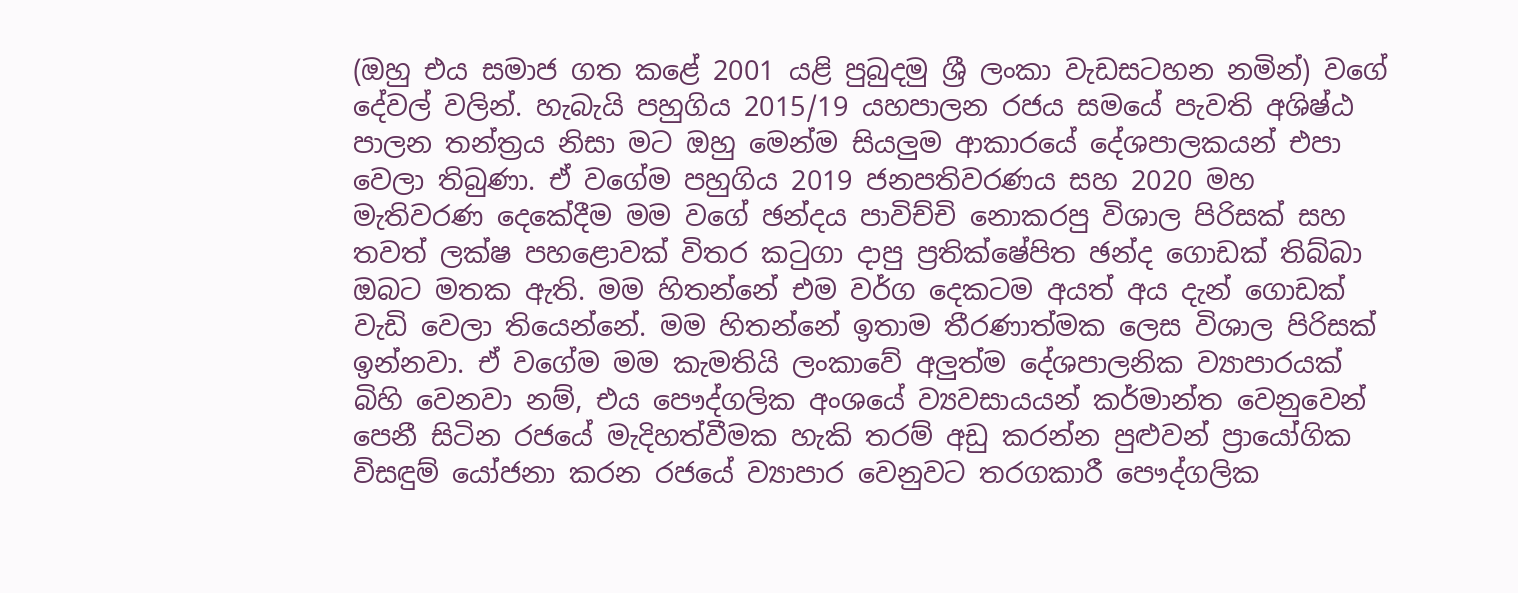(ඔහු එය සමාජ ගත කළේ 2001 යළි පුබුදමු ශ්‍රී ලංකා වැඩසටහන නමින්) වගේ දේවල් වලින්. හැබැයි පහුගිය 2015/19 යහපාලන රජය සමයේ පැවති අශිෂ්ඨ පාලන තන්ත්‍රය නිසා මට ඔහු මෙන්ම සියලුම ආකාරයේ දේශපාලකයන් එපා වෙලා තිබුණා. ඒ වගේම පහුගිය 2019 ජනපතිවරණය සහ 2020 මහ මැතිවරණ දෙකේදීම මම වගේ ඡන්දය පාවිච්චි නොකරපු විශාල පිරිසක් සහ තවත් ලක්ෂ පහළොවක් විතර කටුගා දාපු ප්‍රතික්ෂේපිත ඡන්ද ගොඩක් තිබ්බා ඔබට මතක ඇති. මම හිතන්නේ එම වර්ග දෙකටම අයත් අය දැන් ගොඩක් වැඩි වෙලා තියෙන්නේ. මම හිතන්නේ ඉතාම තීරණාත්මක ලෙස විශාල පිරිසක් ඉන්නවා. ඒ වගේම මම කැමතියි ලංකාවේ අලුත්ම දේශපාලනික ව්‍යාපාරයක් බිහි වෙනවා නම්, එය පෞද්ගලික අංශයේ ව්‍යවසායයන් කර්මාන්ත වෙනුවෙන් පෙනී සිටින රජයේ මැදිහත්වීමක හැකි තරම් අඩු කරන්න පුළුවන් ප්‍රායෝගික විසඳුම් යෝජනා කරන රජයේ ව්‍යාපාර වෙනුවට තරගකාරී පෞද්ගලික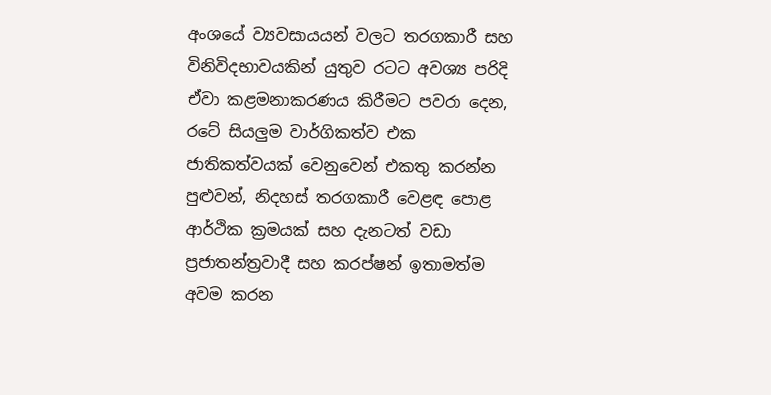අංශයේ ව්‍යවසායයන් වලට තරගකාරී සහ විනිවිදභාවයකින් යුතුව රටට අවශ්‍ය පරිදි ඒවා කළමනාකරණය කිරීමට පවරා දෙන, රටේ සියලුම වාර්ගිකත්ව එක ජාතිකත්වයක් වෙනුවෙන් එකතු කරන්න පුළුවන්, නිදහස් තරගකාරී වෙළඳ පොළ ආර්ථික ක්‍රමයක් සහ දැනටත් වඩා ප්‍රජාතන්ත්‍රවාදී සහ කරප්ෂන් ඉතාමත්ම අවම කරන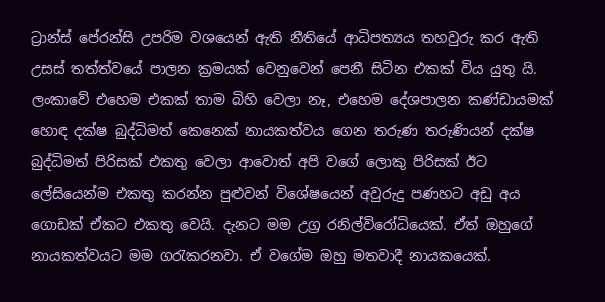ට්‍රාන්ස් පේරන්සි උපරිම වශයෙන් ඇති නීතියේ ආධිපත්‍යය තහවුරු කර ඇති උසස් තත්ත්වයේ පාලන ක්‍රමයක් වෙනුවෙන් පෙනී සිටින එකක් විය යුතු යි. ලංකාවේ එහෙම එකක් තාම බිහි වෙලා නෑ, එහෙම දේශපාලන කණ්ඩායමක් හොඳ දක්ෂ බුද්ධිමත් කෙනෙක් නායකත්වය ගෙන තරුණ තරුණියන් දක්ෂ බුද්ධිමත් පිරිසක් එකතු වෙලා ආවොත් අපි වගේ ලොකු පිරිසක් ඊට ලේසියෙන්ම එකතු කරන්න පුළුවන් විශේෂයෙන් අවුරුදු පණහට අඩු අය ගොඩක් ඒකට එකතු වෙයි. දැනට මම උග්‍ර රනිල්විරෝධියෙක්. ඒත් ඔහුගේ නායකත්වයට මම ගරැකරනවා. ඒ වගේම ඔහු මතවාදී නායකයෙක්.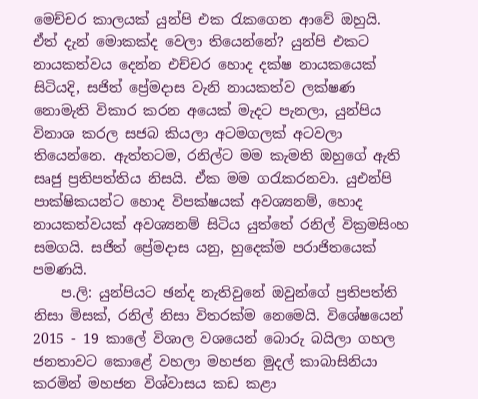මෙච්චර කාලයක් යුන්පි එක රැකගෙන ආවේ ඔහුයි. ඒත් දැන් මොකක්ද වෙලා තියෙන්නේ? යුන්පි එකට නායකත්වය දෙන්න එච්චර හොද දක්ෂ නායකයෙක් සිටියදි, සජිත් ප්‍රේමදාස වැනි නායකත්ව ලක්ෂණ නොමැති විකාර කරන අයෙක් මැදට පැනලා, යුන්පිය විනාශ කරල සජබ කියලා අටමගලක් අටවලා තියෙන්නෙ. ඇත්තටම, රනිල්ට මම කැමති ඔහුගේ ඇති සෘජු ප්‍රතිපත්තිය නිසයි. ඒක මම ගරැකරනවා. යුඑන්පි පාක්ෂිකයන්ට හොද විපක්ෂයක් අවශ්‍යනම්, හොද නායකත්වයක් අවශ්‍යනම් සිටිය යුත්තේ රනිල් වික්‍රමසිංහ සමගයි. සජිත් ප්‍රේමදාස යනු, හුදෙක්ම පරාජිතයෙක් පමණයි.
    ප.ලි: යුන්පියට ඡන්ද නැතිවුනේ ඔවුන්ගේ ප්‍රතිපත්ති නිසා මිසක්, රනිල් නිසා විතරක්ම නෙමෙයි. විශේෂයෙන් 2015 - 19 කාලේ විශාල වශයෙන් බොරු බයිලා ගහල ජනතාවට කොළේ වහලා මහජන මුදල් කාබාසිනියා කරමින් මහජන විශ්වාසය කඩ කළා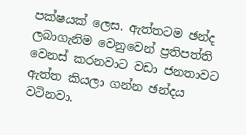පක්ෂයක් ලෙස. ඇත්තටම ඡන්ද ලබාගැනිම වෙනුවෙන් ප්‍රතිපත්ති වෙනස් කරනවාට වඩා ජනතාවට ඇත්ත කියලා ගන්න ඡන්දය වටිනවා.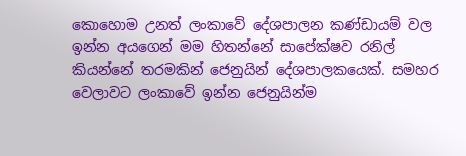කොහොම උනත් ලංකාවේ දේශපාලන කණ්ඩායම් වල ඉන්න අයගෙන් මම හිතන්නේ සාපේක්ෂව රනිල් කියන්නේ තරමකින් ජෙනුයින් දේශපාලකයෙක්. සමහර වෙලාවට ලංකාවේ ඉන්න ජෙනුයින්ම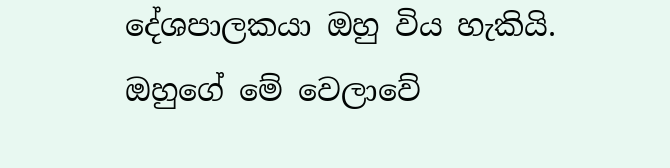දේශපාලකයා ඔහු විය හැකියි. ඔහුගේ මේ වෙලාවේ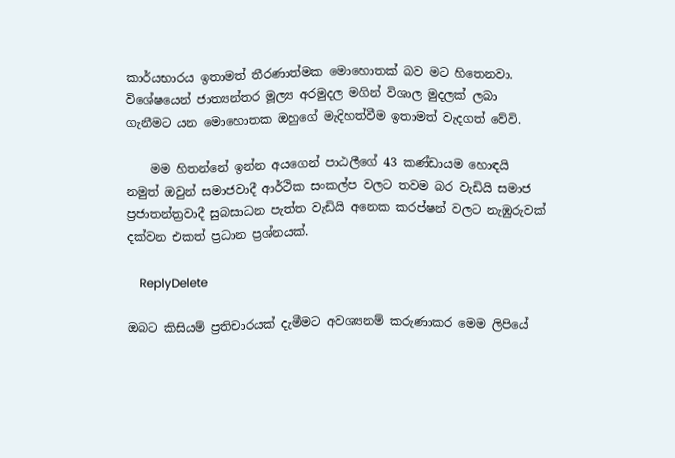කාර්යභාරය ඉතාමත් තීරණාත්මක මොහොතක් බව මට හිතෙනවා. විශේෂයෙන් ජාත්‍යන්තර මූල්‍ය අරමුදල මගින් විශාල මුදලක් ලබා ගැනීමට යන මොහොතක ඔහුගේ මැදිහත්වීම ඉතාමත් වැදගත් වේවි.

    මම හිතන්නේ ඉන්න අයගෙන් පාඨලීගේ 43 කණ්ඩායම හොඳයි නමුත් ඔවුන් සමාජවාදී ආර්ථික සංකල්ප වලට තවම බර වැඩියි සමාජ ප්‍රජාතන්ත්‍රවාදී සුබසාධන පැත්ත වැඩියි අනෙක කරප්ෂන් වලට නැඹුරුවක් දක්වන එකත් ප්‍රධාන ප්‍රශ්නයක්.

    ReplyDelete

ඔබට කිසියම් ප්‍රතිචාරයක් දැමීමට අවශ්‍යනම් කරුණාකර මෙම ලිපියේ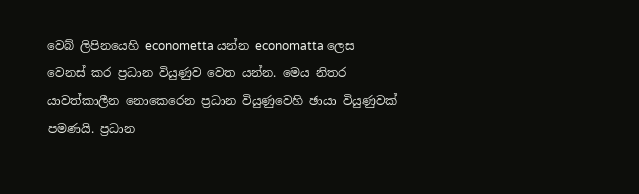වෙබ් ලිපිනයෙහි econometta යන්න economatta ලෙස වෙනස් කර ප්‍රධාන වියුණුව වෙත යන්න. මෙය නිතර යාවත්කාලීන නොකෙරෙන ප්‍රධාන වියුණුවෙහි ඡායා වියුණුවක් පමණයි. ප්‍රධාන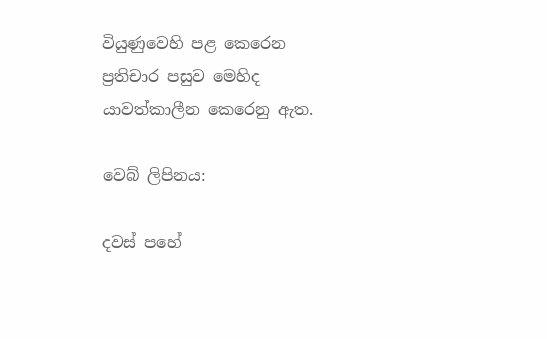වියුණුවෙහි පළ කෙරෙන ප්‍රතිචාර පසුව මෙහිද යාවත්කාලීන කෙරෙනු ඇත.

වෙබ් ලිපිනය:

දවස් පහේ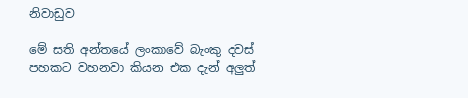නිවාඩුව

මේ සති අන්තයේ ලංකාවේ බැංකු දවස් පහකට වහනවා කියන එක දැන් අලුත්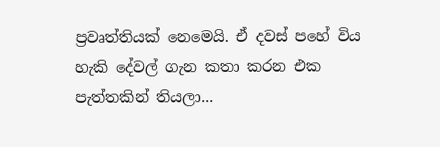ප්‍රවෘත්තියක් නෙමෙයි. ඒ දවස් පහේ විය හැකි දේවල් ගැන කතා කරන එක පැත්තකින් තියලා...